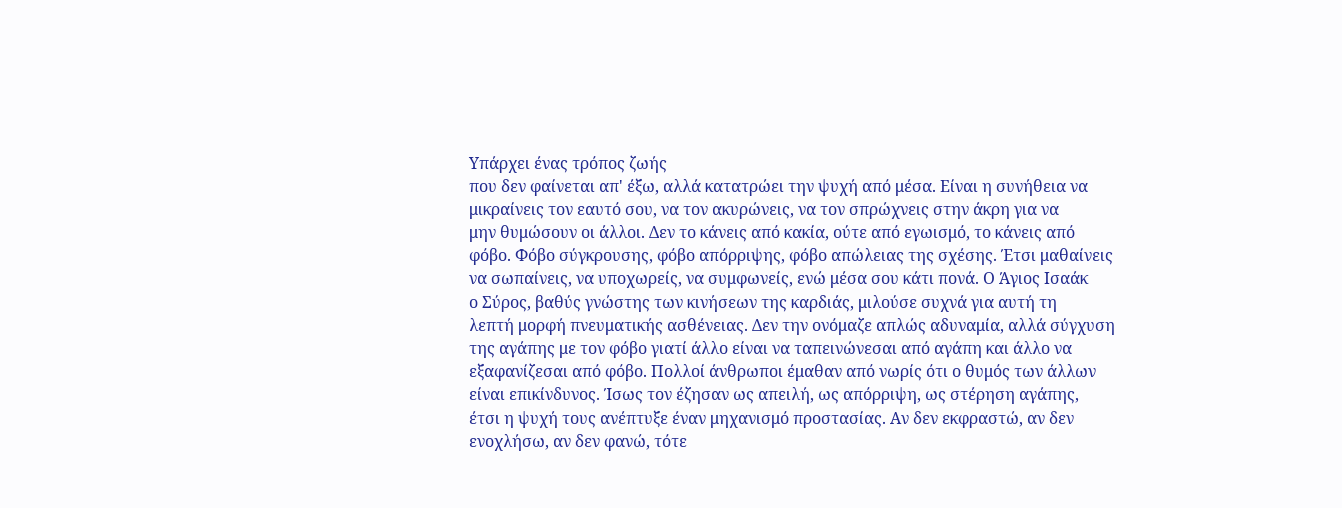Υπάρχει ένας τρόπος ζωής
που δεν φαίνεται απ' έξω, αλλά κατατρώει την ψυχή από μέσα. Είναι η συνήθεια να
μικραίνεις τον εαυτό σου, να τον ακυρώνεις, να τον σπρώχνεις στην άκρη για να
μην θυμώσουν οι άλλοι. Δεν το κάνεις από κακία, ούτε από εγωισμό, το κάνεις από
φόβο. Φόβο σύγκρουσης, φόβο απόρριψης, φόβο απώλειας της σχέσης. Έτσι μαθαίνεις
να σωπαίνεις, να υποχωρείς, να συμφωνείς, ενώ μέσα σου κάτι πονά. Ο Άγιος Ισαάκ
ο Σύρος, βαθύς γνώστης των κινήσεων της καρδιάς, μιλούσε συχνά για αυτή τη
λεπτή μορφή πνευματικής ασθένειας. Δεν την ονόμαζε απλώς αδυναμία, αλλά σύγχυση
της αγάπης με τον φόβο γιατί άλλο είναι να ταπεινώνεσαι από αγάπη και άλλο να
εξαφανίζεσαι από φόβο. Πολλοί άνθρωποι έμαθαν από νωρίς ότι ο θυμός των άλλων
είναι επικίνδυνος. Ίσως τον έζησαν ως απειλή, ως απόρριψη, ως στέρηση αγάπης,
έτσι η ψυχή τους ανέπτυξε έναν μηχανισμό προστασίας. Αν δεν εκφραστώ, αν δεν
ενοχλήσω, αν δεν φανώ, τότε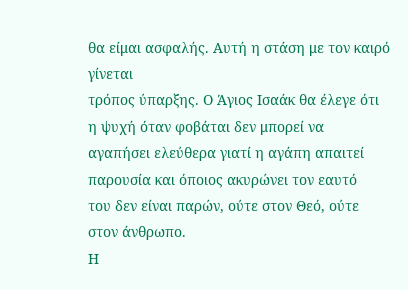θα είμαι ασφαλής. Αυτή η στάση με τον καιρό γίνεται
τρόπος ύπαρξης. Ο Άγιος Ισαάκ θα έλεγε ότι η ψυχή όταν φοβάται δεν μπορεί να
αγαπήσει ελεύθερα γιατί η αγάπη απαιτεί παρουσία και όποιος ακυρώνει τον εαυτό
του δεν είναι παρών, ούτε στον Θεό, ούτε στον άνθρωπο.
Η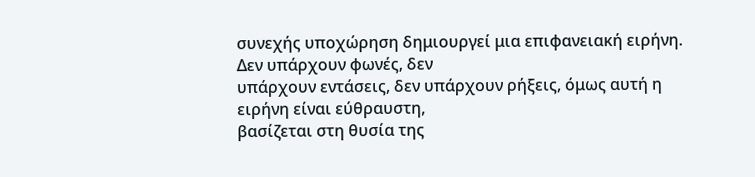συνεχής υποχώρηση δημιουργεί μια επιφανειακή ειρήνη. Δεν υπάρχουν φωνές, δεν
υπάρχουν εντάσεις, δεν υπάρχουν ρήξεις, όμως αυτή η ειρήνη είναι εύθραυστη,
βασίζεται στη θυσία της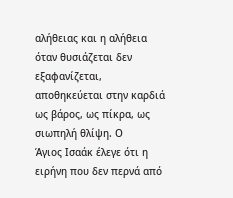αλήθειας και η αλήθεια όταν θυσιάζεται δεν
εξαφανίζεται, αποθηκεύεται στην καρδιά ως βάρος, ως πίκρα, ως σιωπηλή θλίψη. Ο
Άγιος Ισαάκ έλεγε ότι η ειρήνη που δεν περνά από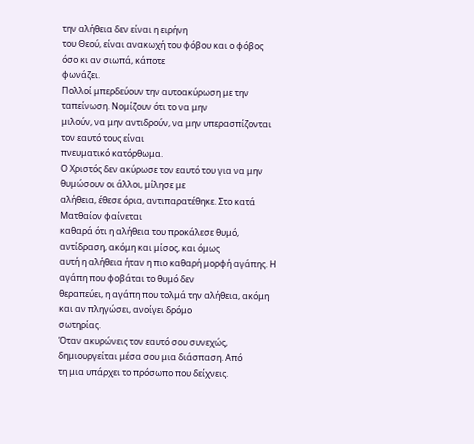την αλήθεια δεν είναι η ειρήνη
του Θεού, είναι ανακωχή του φόβου και ο φόβος όσο κι αν σιωπά, κάποτε
φωνάζει.
Πολλοί μπερδεύουν την αυτοακύρωση με την ταπείνωση. Νομίζουν ότι το να μην
μιλούν, να μην αντιδρούν, να μην υπερασπίζονται τον εαυτό τους είναι
πνευματικό κατόρθωμα.
Ο Χριστός δεν ακύρωσε τον εαυτό του για να μην θυμώσουν οι άλλοι, μίλησε με
αλήθεια, έθεσε όρια, αντιπαρατέθηκε. Στο κατά Ματθαίον φαίνεται
καθαρά ότι η αλήθεια του προκάλεσε θυμό, αντίδραση, ακόμη και μίσος, και όμως
αυτή η αλήθεια ήταν η πιο καθαρή μορφή αγάπης. Η αγάπη που φοβάται το θυμό δεν
θεραπεύει, η αγάπη που τολμά την αλήθεια, ακόμη και αν πληγώσει, ανοίγει δρόμο
σωτηρίας.
Όταν ακυρώνεις τον εαυτό σου συνεχώς, δημιουργείται μέσα σου μια διάσπαση. Από
τη μια υπάρχει το πρόσωπο που δείχνεις.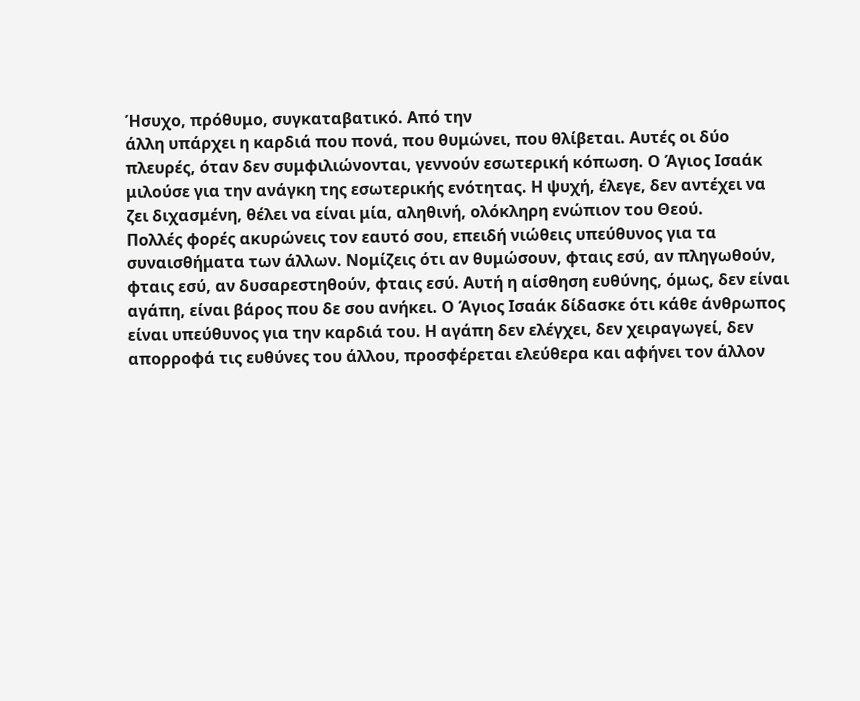Ήσυχο, πρόθυμο, συγκαταβατικό. Από την
άλλη υπάρχει η καρδιά που πονά, που θυμώνει, που θλίβεται. Αυτές οι δύο
πλευρές, όταν δεν συμφιλιώνονται, γεννούν εσωτερική κόπωση. Ο Άγιος Ισαάκ
μιλούσε για την ανάγκη της εσωτερικής ενότητας. Η ψυχή, έλεγε, δεν αντέχει να
ζει διχασμένη, θέλει να είναι μία, αληθινή, ολόκληρη ενώπιον του Θεού.
Πολλές φορές ακυρώνεις τον εαυτό σου, επειδή νιώθεις υπεύθυνος για τα
συναισθήματα των άλλων. Νομίζεις ότι αν θυμώσουν, φταις εσύ, αν πληγωθούν,
φταις εσύ, αν δυσαρεστηθούν, φταις εσύ. Αυτή η αίσθηση ευθύνης, όμως, δεν είναι
αγάπη, είναι βάρος που δε σου ανήκει. Ο Άγιος Ισαάκ δίδασκε ότι κάθε άνθρωπος
είναι υπεύθυνος για την καρδιά του. Η αγάπη δεν ελέγχει, δεν χειραγωγεί, δεν
απορροφά τις ευθύνες του άλλου, προσφέρεται ελεύθερα και αφήνει τον άλλον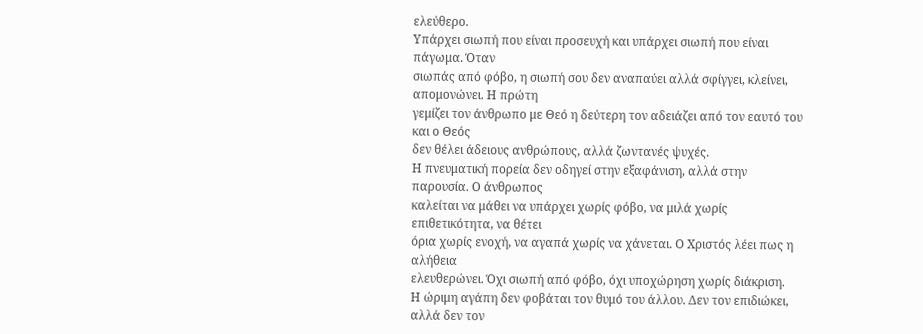ελεύθερο.
Υπάρχει σιωπή που είναι προσευχή και υπάρχει σιωπή που είναι πάγωμα. Όταν
σιωπάς από φόβο, η σιωπή σου δεν αναπαύει αλλά σφίγγει, κλείνει, απομονώνει. Η πρώτη
γεμίζει τον άνθρωπο με Θεό η δεύτερη τον αδειάζει από τον εαυτό του και ο Θεός
δεν θέλει άδειους ανθρώπους, αλλά ζωντανές ψυχές.
Η πνευματική πορεία δεν οδηγεί στην εξαφάνιση, αλλά στην παρουσία. Ο άνθρωπος
καλείται να μάθει να υπάρχει χωρίς φόβο, να μιλά χωρίς επιθετικότητα, να θέτει
όρια χωρίς ενοχή, να αγαπά χωρίς να χάνεται. Ο Χριστός λέει πως η αλήθεια
ελευθερώνει. Όχι σιωπή από φόβο, όχι υποχώρηση χωρίς διάκριση.
Η ώριμη αγάπη δεν φοβάται τον θυμό του άλλου. Δεν τον επιδιώκει, αλλά δεν τον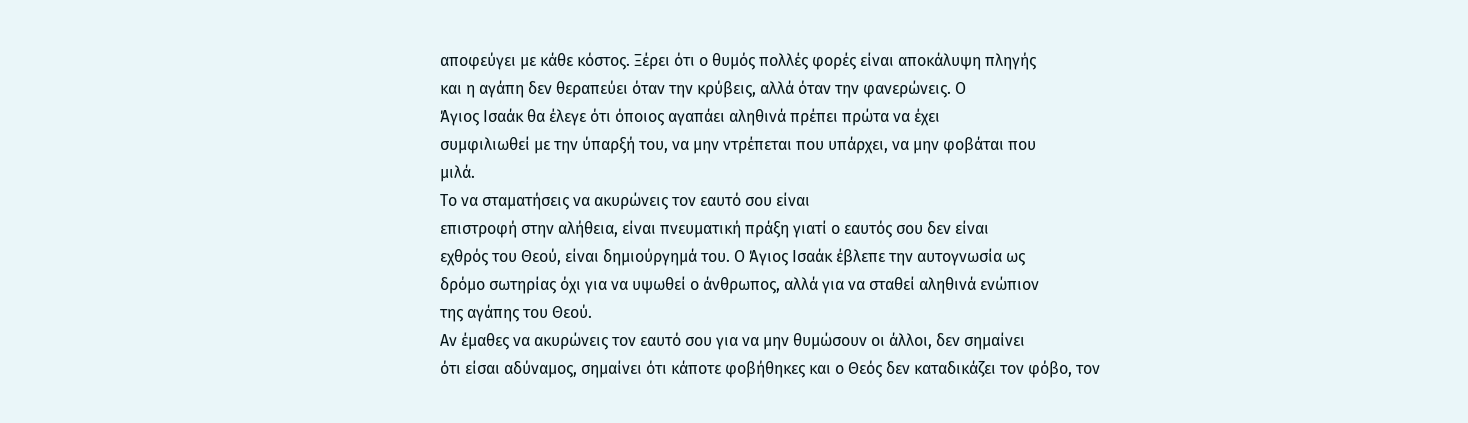αποφεύγει με κάθε κόστος. Ξέρει ότι ο θυμός πολλές φορές είναι αποκάλυψη πληγής
και η αγάπη δεν θεραπεύει όταν την κρύβεις, αλλά όταν την φανερώνεις. Ο
Άγιος Ισαάκ θα έλεγε ότι όποιος αγαπάει αληθινά πρέπει πρώτα να έχει
συμφιλιωθεί με την ύπαρξή του, να μην ντρέπεται που υπάρχει, να μην φοβάται που
μιλά.
Το να σταματήσεις να ακυρώνεις τον εαυτό σου είναι
επιστροφή στην αλήθεια, είναι πνευματική πράξη γιατί ο εαυτός σου δεν είναι
εχθρός του Θεού, είναι δημιούργημά του. Ο Άγιος Ισαάκ έβλεπε την αυτογνωσία ως
δρόμο σωτηρίας όχι για να υψωθεί ο άνθρωπος, αλλά για να σταθεί αληθινά ενώπιον
της αγάπης του Θεού.
Αν έμαθες να ακυρώνεις τον εαυτό σου για να μην θυμώσουν οι άλλοι, δεν σημαίνει
ότι είσαι αδύναμος, σημαίνει ότι κάποτε φοβήθηκες και ο Θεός δεν καταδικάζει τον φόβο, τον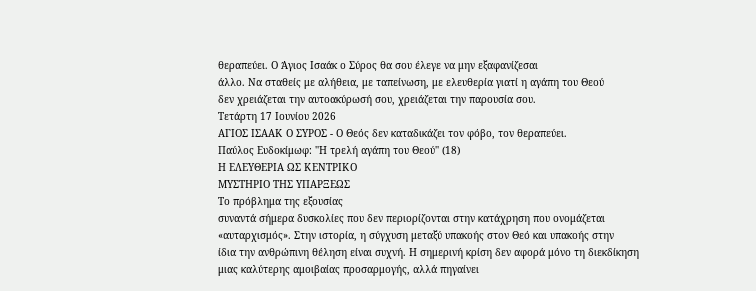θεραπεύει. Ο Άγιος Ισαάκ ο Σύρος θα σου έλεγε να μην εξαφανίζεσαι
άλλο. Να σταθείς με αλήθεια, με ταπείνωση, με ελευθερία γιατί η αγάπη του Θεού
δεν χρειάζεται την αυτοακύρωσή σου, χρειάζεται την παρουσία σου.
Τετάρτη 17 Ιουνίου 2026
ΑΓΙΟΣ ΙΣΑΑΚ Ο ΣΥΡΟΣ - Ο Θεός δεν καταδικάζει τον φόβο, τον θεραπεύει.
Παύλος Ευδοκίμωφ: ''Η τρελή αγάπη του Θεού'' (18)
Η ΕΛΕΥΘΕΡΙΑ ΩΣ ΚΕΝΤΡΙΚΟ
ΜΥΣΤΗΡΙΟ ΤΗΣ ΥΠΑΡΞΕΩΣ
Το πρόβλημα της εξουσίας
συναντά σήμερα δυσκολίες που δεν περιορίζονται στην κατάχρηση που ονομάζεται
«αυταρχισμός». Στην ιστορία, η σύγχυση μεταξύ υπακοής στον Θεό και υπακοής στην
ίδια την ανθρώπινη θέληση είναι συχνή. Η σημερινή κρίση δεν αφορά μόνο τη διεκδίκηση
μιας καλύτερης αμοιβαίας προσαρμογής, αλλά πηγαίνει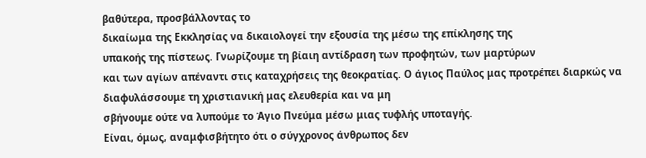βαθύτερα, προσβάλλοντας το
δικαίωμα της Εκκλησίας να δικαιολογεί την εξουσία της μέσω της επίκλησης της
υπακοής της πίστεως. Γνωρίζουμε τη βίαιη αντίδραση των προφητών, των μαρτύρων
και των αγίων απέναντι στις καταχρήσεις της θεοκρατίας. Ο άγιος Παύλος μας προτρέπει διαρκώς να διαφυλάσσουμε τη χριστιανική μας ελευθερία και να μη
σβήνουμε ούτε να λυπούμε το Άγιο Πνεύμα μέσω μιας τυφλής υποταγής.
Είναι, όμως, αναμφισβήτητο ότι ο σύγχρονος άνθρωπος δεν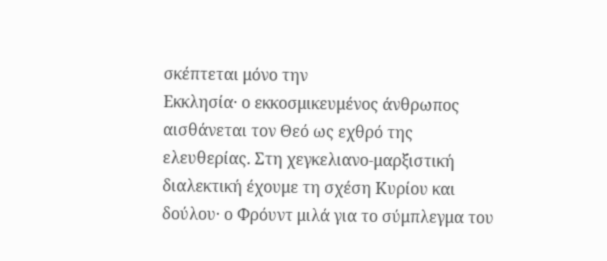σκέπτεται μόνο την
Εκκλησία· ο εκκοσμικευμένος άνθρωπος αισθάνεται τον Θεό ως εχθρό της
ελευθερίας. Στη χεγκελιανο-μαρξιστική διαλεκτική έχουμε τη σχέση Κυρίου και
δούλου· ο Φρόυντ μιλά για το σύμπλεγμα του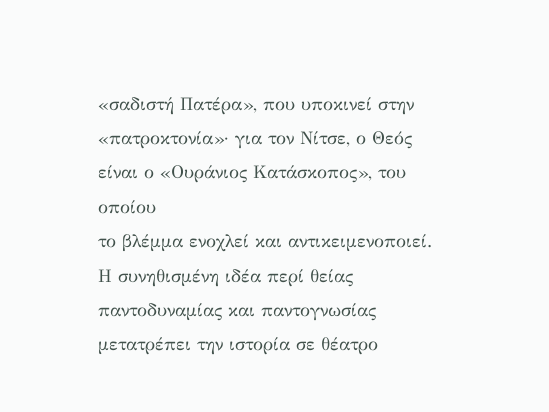«σαδιστή Πατέρα», που υποκινεί στην
«πατροκτονία»· για τον Νίτσε, ο Θεός είναι ο «Ουράνιος Κατάσκοπος», του οποίου
το βλέμμα ενοχλεί και αντικειμενοποιεί. Η συνηθισμένη ιδέα περί θείας
παντοδυναμίας και παντογνωσίας μετατρέπει την ιστορία σε θέατρο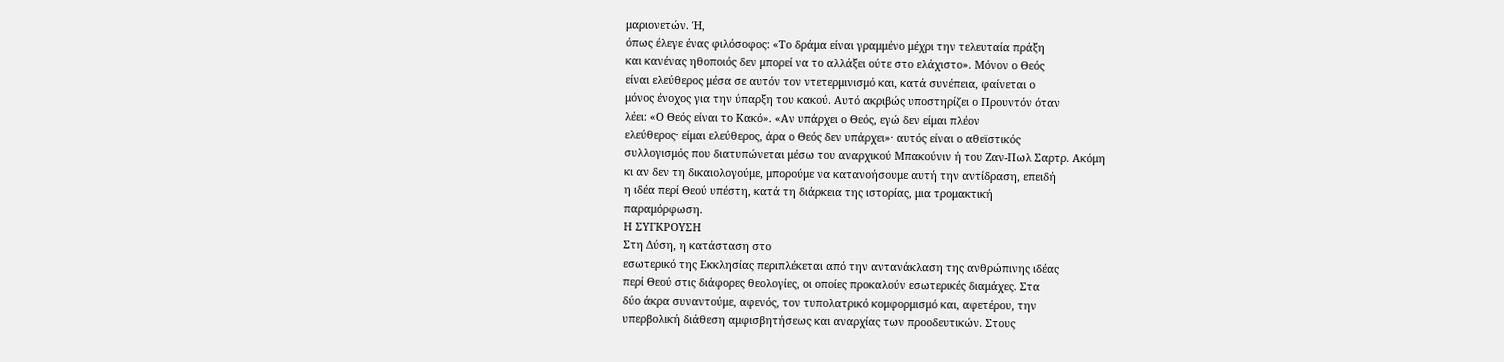μαριονετών. Ή,
όπως έλεγε ένας φιλόσοφος: «Το δράμα είναι γραμμένο μέχρι την τελευταία πράξη
και κανένας ηθοποιός δεν μπορεί να το αλλάξει ούτε στο ελάχιστο». Μόνον ο Θεός
είναι ελεύθερος μέσα σε αυτόν τον ντετερμινισμό και, κατά συνέπεια, φαίνεται ο
μόνος ένοχος για την ύπαρξη του κακού. Αυτό ακριβώς υποστηρίζει ο Προυντόν όταν
λέει: «Ο Θεός είναι το Κακό». «Αν υπάρχει ο Θεός, εγώ δεν είμαι πλέον
ελεύθερος· είμαι ελεύθερος, άρα ο Θεός δεν υπάρχει»· αυτός είναι ο αθεϊστικός
συλλογισμός που διατυπώνεται μέσω του αναρχικού Μπακούνιν ή του Ζαν-Πωλ Σαρτρ. Ακόμη
κι αν δεν τη δικαιολογούμε, μπορούμε να κατανοήσουμε αυτή την αντίδραση, επειδή
η ιδέα περί Θεού υπέστη, κατά τη διάρκεια της ιστορίας, μια τρομακτική
παραμόρφωση.
Η ΣΥΓΚΡΟΥΣΗ
Στη Δύση, η κατάσταση στο
εσωτερικό της Εκκλησίας περιπλέκεται από την αντανάκλαση της ανθρώπινης ιδέας
περί Θεού στις διάφορες θεολογίες, οι οποίες προκαλούν εσωτερικές διαμάχες. Στα
δύο άκρα συναντούμε, αφενός, τον τυπολατρικό κομφορμισμό και, αφετέρου, την
υπερβολική διάθεση αμφισβητήσεως και αναρχίας των προοδευτικών. Στους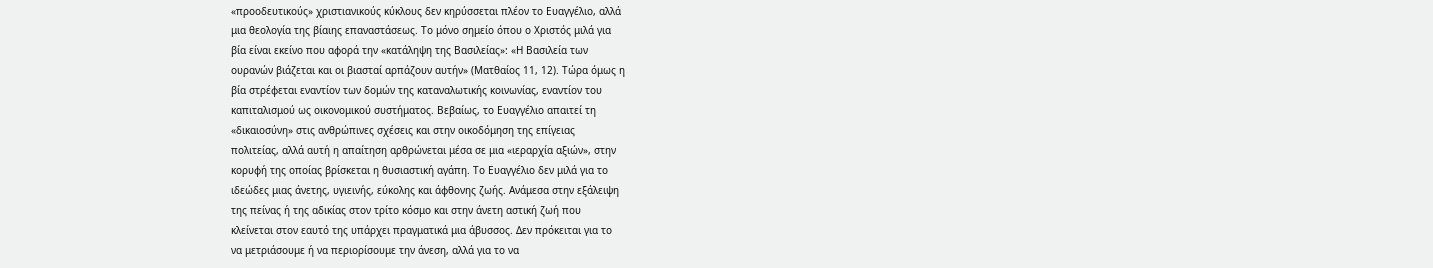«προοδευτικούς» χριστιανικούς κύκλους δεν κηρύσσεται πλέον το Ευαγγέλιο, αλλά
μια θεολογία της βίαιης επαναστάσεως. Το μόνο σημείο όπου ο Χριστός μιλά για
βία είναι εκείνο που αφορά την «κατάληψη της Βασιλείας»: «Η Βασιλεία των
ουρανών βιάζεται και οι βιασταί αρπάζουν αυτήν» (Ματθαίος 11, 12). Τώρα όμως η
βία στρέφεται εναντίον των δομών της καταναλωτικής κοινωνίας, εναντίον του
καπιταλισμού ως οικονομικού συστήματος. Βεβαίως, το Ευαγγέλιο απαιτεί τη
«δικαιοσύνη» στις ανθρώπινες σχέσεις και στην οικοδόμηση της επίγειας
πολιτείας, αλλά αυτή η απαίτηση αρθρώνεται μέσα σε μια «ιεραρχία αξιών», στην
κορυφή της οποίας βρίσκεται η θυσιαστική αγάπη. Το Ευαγγέλιο δεν μιλά για το
ιδεώδες μιας άνετης, υγιεινής, εύκολης και άφθονης ζωής. Ανάμεσα στην εξάλειψη
της πείνας ή της αδικίας στον τρίτο κόσμο και στην άνετη αστική ζωή που
κλείνεται στον εαυτό της υπάρχει πραγματικά μια άβυσσος. Δεν πρόκειται για το
να μετριάσουμε ή να περιορίσουμε την άνεση, αλλά για το να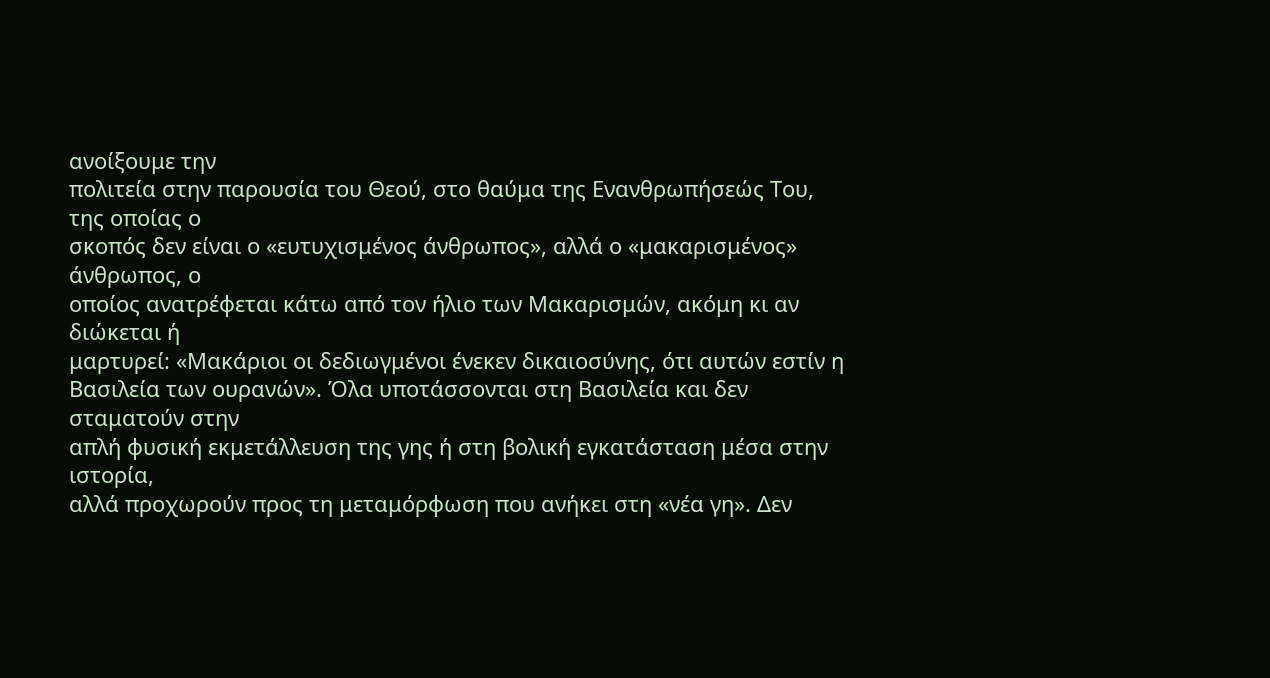ανοίξουμε την
πολιτεία στην παρουσία του Θεού, στο θαύμα της Ενανθρωπήσεώς Του, της οποίας ο
σκοπός δεν είναι ο «ευτυχισμένος άνθρωπος», αλλά ο «μακαρισμένος» άνθρωπος, ο
οποίος ανατρέφεται κάτω από τον ήλιο των Μακαρισμών, ακόμη κι αν διώκεται ή
μαρτυρεί: «Μακάριοι οι δεδιωγμένοι ένεκεν δικαιοσύνης, ότι αυτών εστίν η
Βασιλεία των ουρανών». Όλα υποτάσσονται στη Βασιλεία και δεν σταματούν στην
απλή φυσική εκμετάλλευση της γης ή στη βολική εγκατάσταση μέσα στην ιστορία,
αλλά προχωρούν προς τη μεταμόρφωση που ανήκει στη «νέα γη». Δεν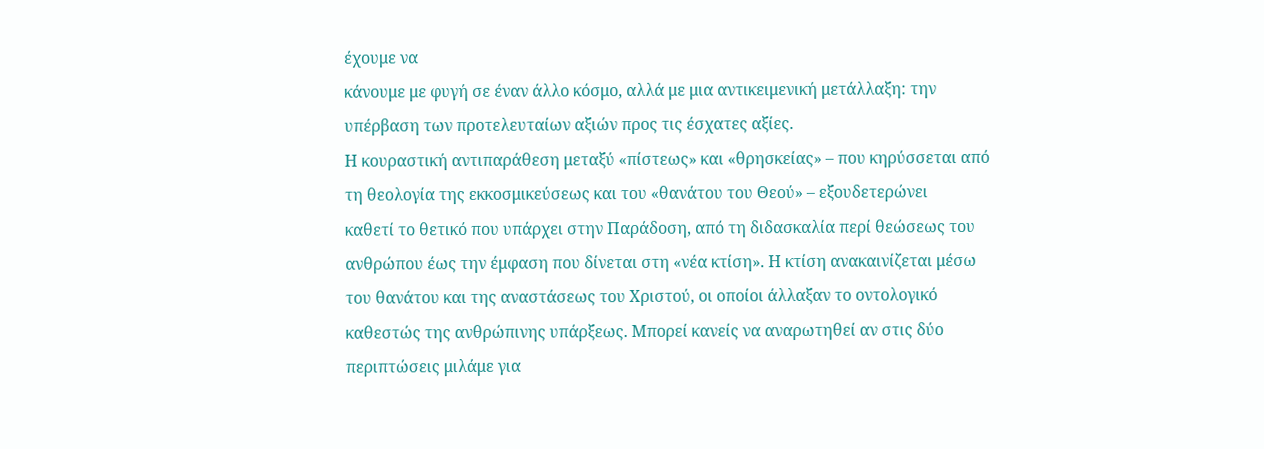έχουμε να
κάνουμε με φυγή σε έναν άλλο κόσμο, αλλά με μια αντικειμενική μετάλλαξη: την
υπέρβαση των προτελευταίων αξιών προς τις έσχατες αξίες.
Η κουραστική αντιπαράθεση μεταξύ «πίστεως» και «θρησκείας» – που κηρύσσεται από
τη θεολογία της εκκοσμικεύσεως και του «θανάτου του Θεού» – εξουδετερώνει
καθετί το θετικό που υπάρχει στην Παράδοση, από τη διδασκαλία περί θεώσεως του
ανθρώπου έως την έμφαση που δίνεται στη «νέα κτίση». Η κτίση ανακαινίζεται μέσω
του θανάτου και της αναστάσεως του Χριστού, οι οποίοι άλλαξαν το οντολογικό
καθεστώς της ανθρώπινης υπάρξεως. Μπορεί κανείς να αναρωτηθεί αν στις δύο
περιπτώσεις μιλάμε για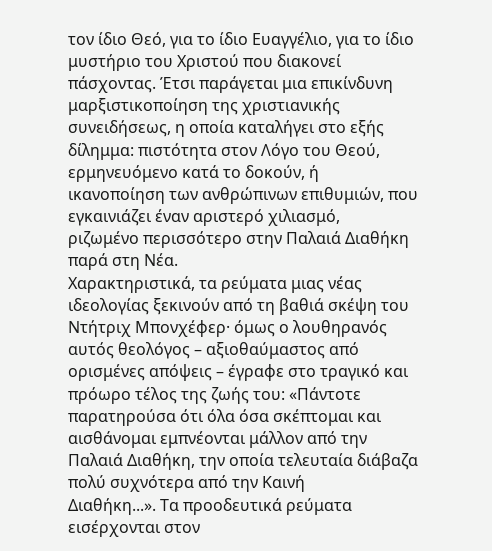τον ίδιο Θεό, για το ίδιο Ευαγγέλιο, για το ίδιο
μυστήριο του Χριστού που διακονεί πάσχοντας. Έτσι παράγεται μια επικίνδυνη
μαρξιστικοποίηση της χριστιανικής συνειδήσεως, η οποία καταλήγει στο εξής
δίλημμα: πιστότητα στον Λόγο του Θεού, ερμηνευόμενο κατά το δοκούν, ή
ικανοποίηση των ανθρώπινων επιθυμιών, που εγκαινιάζει έναν αριστερό χιλιασμό,
ριζωμένο περισσότερο στην Παλαιά Διαθήκη παρά στη Νέα.
Χαρακτηριστικά, τα ρεύματα μιας νέας ιδεολογίας ξεκινούν από τη βαθιά σκέψη του
Ντήτριχ Μπονχέφερ· όμως ο λουθηρανός αυτός θεολόγος – αξιοθαύμαστος από
ορισμένες απόψεις – έγραφε στο τραγικό και πρόωρο τέλος της ζωής του: «Πάντοτε
παρατηρούσα ότι όλα όσα σκέπτομαι και αισθάνομαι εμπνέονται μάλλον από την
Παλαιά Διαθήκη, την οποία τελευταία διάβαζα πολύ συχνότερα από την Καινή
Διαθήκη...». Τα προοδευτικά ρεύματα εισέρχονται στον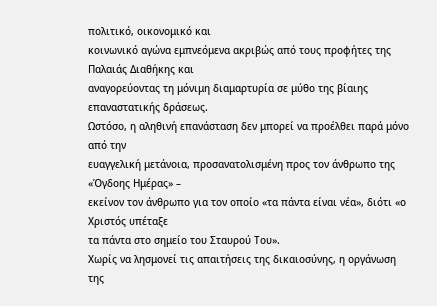πολιτικό, οικονομικό και
κοινωνικό αγώνα εμπνεόμενα ακριβώς από τους προφήτες της Παλαιάς Διαθήκης και
αναγορεύοντας τη μόνιμη διαμαρτυρία σε μύθο της βίαιης επαναστατικής δράσεως.
Ωστόσο, η αληθινή επανάσταση δεν μπορεί να προέλθει παρά μόνο από την
ευαγγελική μετάνοια, προσανατολισμένη προς τον άνθρωπο της «Όγδοης Ημέρας» –
εκείνον τον άνθρωπο για τον οποίο «τα πάντα είναι νέα», διότι «ο Χριστός υπέταξε
τα πάντα στο σημείο του Σταυρού Του».
Χωρίς να λησμονεί τις απαιτήσεις της δικαιοσύνης, η οργάνωση της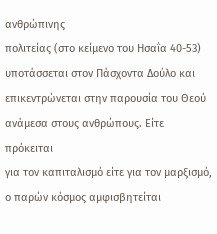ανθρώπινης
πολιτείας (στο κείμενο του Ησαΐα 40-53) υποτάσσεται στον Πάσχοντα Δούλο και
επικεντρώνεται στην παρουσία του Θεού ανάμεσα στους ανθρώπους. Είτε πρόκειται
για τον καπιταλισμό είτε για τον μαρξισμό, ο παρών κόσμος αμφισβητείται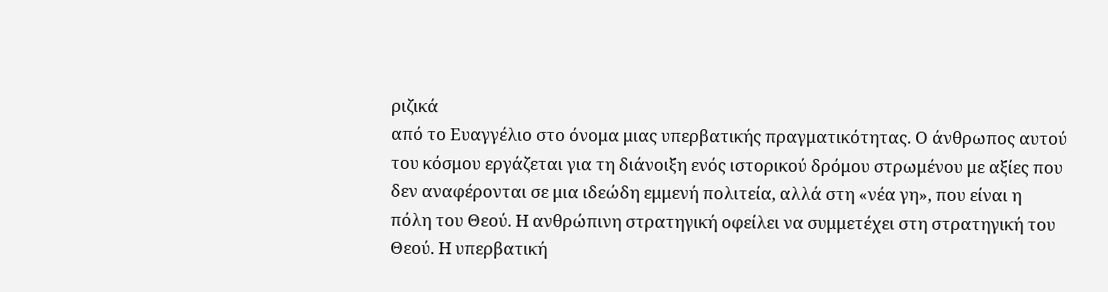ριζικά
από το Ευαγγέλιο στο όνομα μιας υπερβατικής πραγματικότητας. Ο άνθρωπος αυτού
του κόσμου εργάζεται για τη διάνοιξη ενός ιστορικού δρόμου στρωμένου με αξίες που
δεν αναφέρονται σε μια ιδεώδη εμμενή πολιτεία, αλλά στη «νέα γη», που είναι η
πόλη του Θεού. Η ανθρώπινη στρατηγική οφείλει να συμμετέχει στη στρατηγική του
Θεού. Η υπερβατική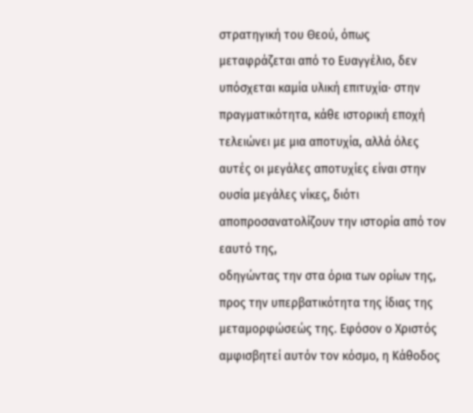στρατηγική του Θεού, όπως μεταφράζεται από το Ευαγγέλιο, δεν
υπόσχεται καμία υλική επιτυχία· στην πραγματικότητα, κάθε ιστορική εποχή
τελειώνει με μια αποτυχία, αλλά όλες αυτές οι μεγάλες αποτυχίες είναι στην
ουσία μεγάλες νίκες, διότι αποπροσανατολίζουν την ιστορία από τον εαυτό της,
οδηγώντας την στα όρια των ορίων της, προς την υπερβατικότητα της ίδιας της
μεταμορφώσεώς της. Εφόσον ο Χριστός αμφισβητεί αυτόν τον κόσμο, η Κάθοδος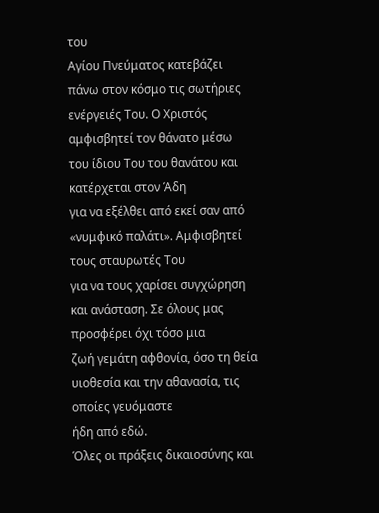του
Αγίου Πνεύματος κατεβάζει πάνω στον κόσμο τις σωτήριες ενέργειές Του. Ο Χριστός
αμφισβητεί τον θάνατο μέσω του ίδιου Του του θανάτου και κατέρχεται στον Άδη
για να εξέλθει από εκεί σαν από «νυμφικό παλάτι». Αμφισβητεί τους σταυρωτές Του
για να τους χαρίσει συγχώρηση και ανάσταση. Σε όλους μας προσφέρει όχι τόσο μια
ζωή γεμάτη αφθονία, όσο τη θεία υιοθεσία και την αθανασία, τις οποίες γευόμαστε
ήδη από εδώ.
Όλες οι πράξεις δικαιοσύνης και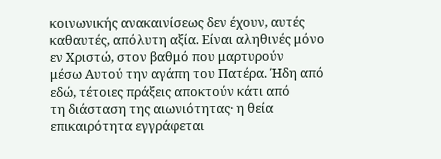κοινωνικής ανακαινίσεως δεν έχουν, αυτές
καθαυτές, απόλυτη αξία. Είναι αληθινές μόνο εν Χριστώ, στον βαθμό που μαρτυρούν
μέσω Αυτού την αγάπη του Πατέρα. Ήδη από εδώ, τέτοιες πράξεις αποκτούν κάτι από
τη διάσταση της αιωνιότητας· η θεία επικαιρότητα εγγράφεται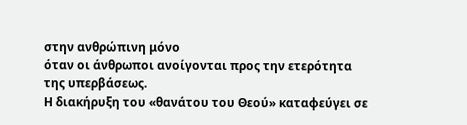στην ανθρώπινη μόνο
όταν οι άνθρωποι ανοίγονται προς την ετερότητα της υπερβάσεως.
Η διακήρυξη του «θανάτου του Θεού» καταφεύγει σε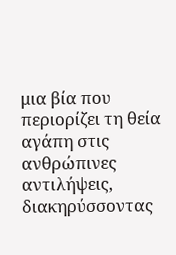μια βία που περιορίζει τη θεία
αγάπη στις ανθρώπινες αντιλήψεις, διακηρύσσοντας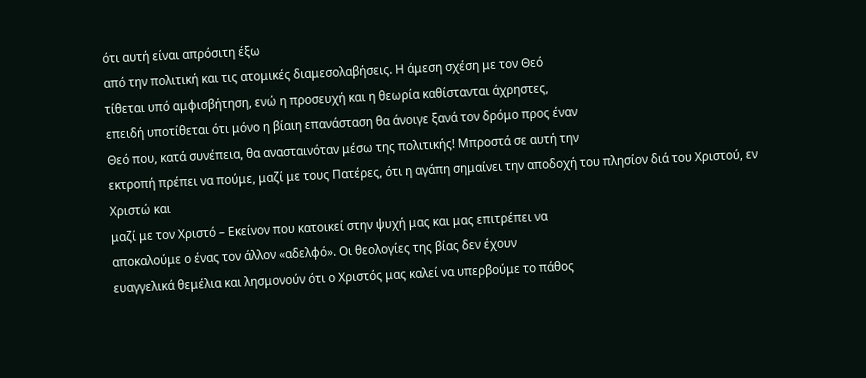ότι αυτή είναι απρόσιτη έξω
από την πολιτική και τις ατομικές διαμεσολαβήσεις. Η άμεση σχέση με τον Θεό
τίθεται υπό αμφισβήτηση, ενώ η προσευχή και η θεωρία καθίστανται άχρηστες,
επειδή υποτίθεται ότι μόνο η βίαιη επανάσταση θα άνοιγε ξανά τον δρόμο προς έναν
Θεό που, κατά συνέπεια, θα ανασταινόταν μέσω της πολιτικής! Μπροστά σε αυτή την
εκτροπή πρέπει να πούμε, μαζί με τους Πατέρες, ότι η αγάπη σημαίνει την αποδοχή του πλησίον διά του Χριστού, εν Χριστώ και
μαζί με τον Χριστό – Εκείνον που κατοικεί στην ψυχή μας και μας επιτρέπει να
αποκαλούμε ο ένας τον άλλον «αδελφό». Οι θεολογίες της βίας δεν έχουν
ευαγγελικά θεμέλια και λησμονούν ότι ο Χριστός μας καλεί να υπερβούμε το πάθος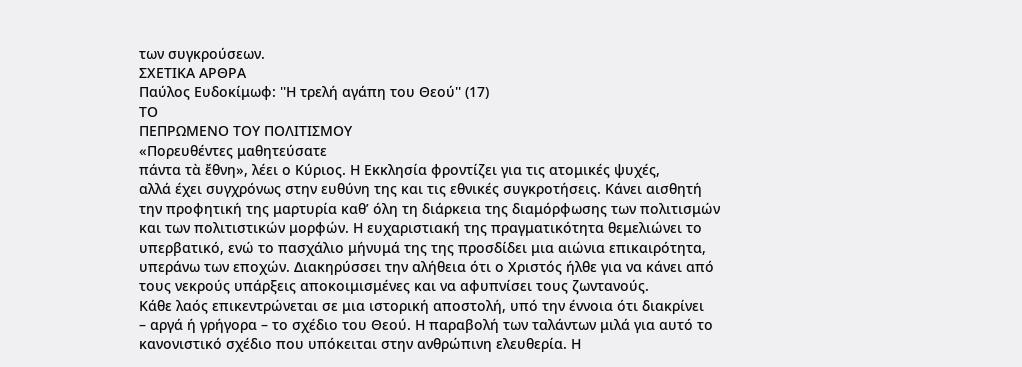των συγκρούσεων.
ΣΧΕΤΙΚΑ ΑΡΘΡΑ
Παύλος Ευδοκίμωφ: ''Η τρελή αγάπη του Θεού'' (17)
ΤΟ
ΠΕΠΡΩΜΕΝΟ ΤΟΥ ΠΟΛΙΤΙΣΜΟΥ
«Πορευθέντες μαθητεύσατε
πάντα τὰ ἔθνη», λέει ο Κύριος. Η Εκκλησία φροντίζει για τις ατομικές ψυχές,
αλλά έχει συγχρόνως στην ευθύνη της και τις εθνικές συγκροτήσεις. Κάνει αισθητή
την προφητική της μαρτυρία καθ’ όλη τη διάρκεια της διαμόρφωσης των πολιτισμών
και των πολιτιστικών μορφών. Η ευχαριστιακή της πραγματικότητα θεμελιώνει το
υπερβατικό, ενώ το πασχάλιο μήνυμά της της προσδίδει μια αιώνια επικαιρότητα,
υπεράνω των εποχών. Διακηρύσσει την αλήθεια ότι ο Χριστός ήλθε για να κάνει από
τους νεκρούς υπάρξεις αποκοιμισμένες και να αφυπνίσει τους ζωντανούς.
Κάθε λαός επικεντρώνεται σε μια ιστορική αποστολή, υπό την έννοια ότι διακρίνει
– αργά ή γρήγορα – το σχέδιο του Θεού. Η παραβολή των ταλάντων μιλά για αυτό το
κανονιστικό σχέδιο που υπόκειται στην ανθρώπινη ελευθερία. Η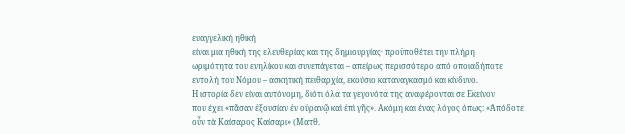ευαγγελική ηθική
είναι μια ηθική της ελευθερίας και της δημιουργίας· προϋποθέτει την πλήρη
ωριμότητα του ενηλίκου και συνεπάγεται – απείρως περισσότερο από οποιαδήποτε
εντολή του Νόμου – ασκητική πειθαρχία, εκούσιο καταναγκασμό και κίνδυνο.
Η ιστορία δεν είναι αυτόνομη, διότι όλα τα γεγονότα της αναφέρονται σε Εκείνον
που έχει «πᾶσαν ἐξουσίαν ἐν οὐρανῷ καὶ ἐπὶ γῆς». Ακόμη και ένας λόγος όπως: «Ἀπόδοτε
οὖν τὰ Καίσαρος Καίσαρι» (Ματθ.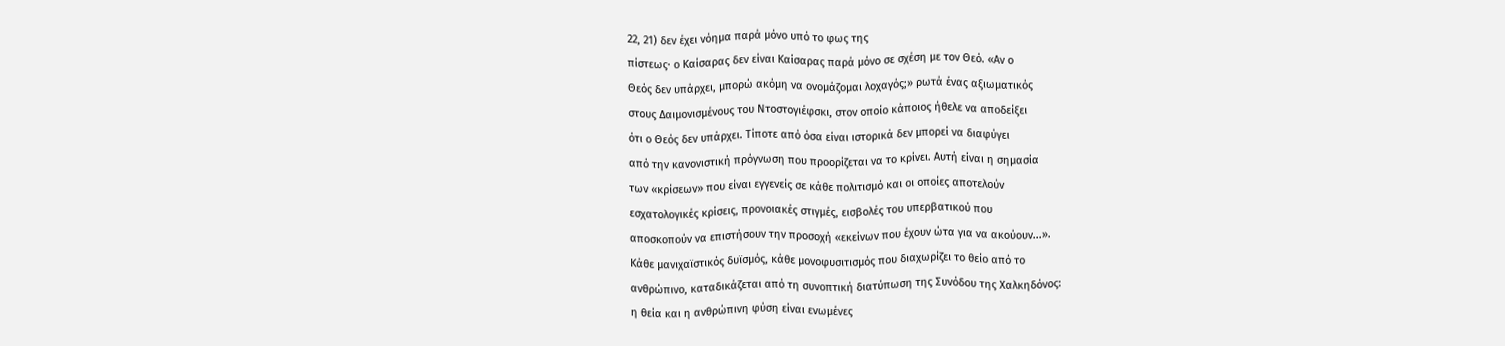22, 21) δεν έχει νόημα παρά μόνο υπό το φως της
πίστεως· ο Καίσαρας δεν είναι Καίσαρας παρά μόνο σε σχέση με τον Θεό. «Αν ο
Θεός δεν υπάρχει, μπορώ ακόμη να ονομάζομαι λοχαγός;» ρωτά ένας αξιωματικός
στους Δαιμονισμένους του Ντοστογιέφσκι, στον οποίο κάποιος ήθελε να αποδείξει
ότι ο Θεός δεν υπάρχει. Τίποτε από όσα είναι ιστορικά δεν μπορεί να διαφύγει
από την κανονιστική πρόγνωση που προορίζεται να το κρίνει. Αυτή είναι η σημασία
των «κρίσεων» που είναι εγγενείς σε κάθε πολιτισμό και οι οποίες αποτελούν
εσχατολογικές κρίσεις, προνοιακές στιγμές, εισβολές του υπερβατικού που
αποσκοπούν να επιστήσουν την προσοχή «εκείνων που έχουν ώτα για να ακούουν...».
Κάθε μανιχαϊστικός δυϊσμός, κάθε μονοφυσιτισμός που διαχωρίζει το θείο από το
ανθρώπινο, καταδικάζεται από τη συνοπτική διατύπωση της Συνόδου της Χαλκηδόνος:
η θεία και η ανθρώπινη φύση είναι ενωμένες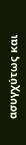ασυγχύτως και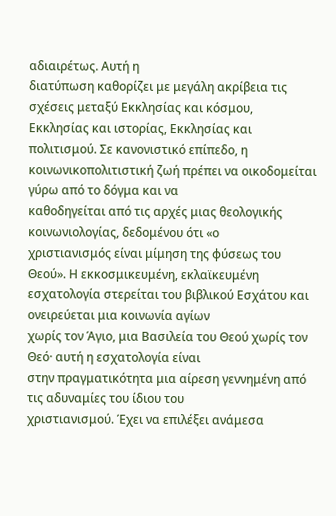αδιαιρέτως. Αυτή η
διατύπωση καθορίζει με μεγάλη ακρίβεια τις σχέσεις μεταξύ Εκκλησίας και κόσμου,
Εκκλησίας και ιστορίας, Εκκλησίας και πολιτισμού. Σε κανονιστικό επίπεδο, η
κοινωνικοπολιτιστική ζωή πρέπει να οικοδομείται γύρω από το δόγμα και να
καθοδηγείται από τις αρχές μιας θεολογικής κοινωνιολογίας, δεδομένου ότι «ο
χριστιανισμός είναι μίμηση της φύσεως του Θεού». Η εκκοσμικευμένη, εκλαϊκευμένη
εσχατολογία στερείται του βιβλικού Εσχάτου και ονειρεύεται μια κοινωνία αγίων
χωρίς τον Άγιο, μια Βασιλεία του Θεού χωρίς τον Θεό· αυτή η εσχατολογία είναι
στην πραγματικότητα μια αίρεση γεννημένη από τις αδυναμίες του ίδιου του
χριστιανισμού. Έχει να επιλέξει ανάμεσα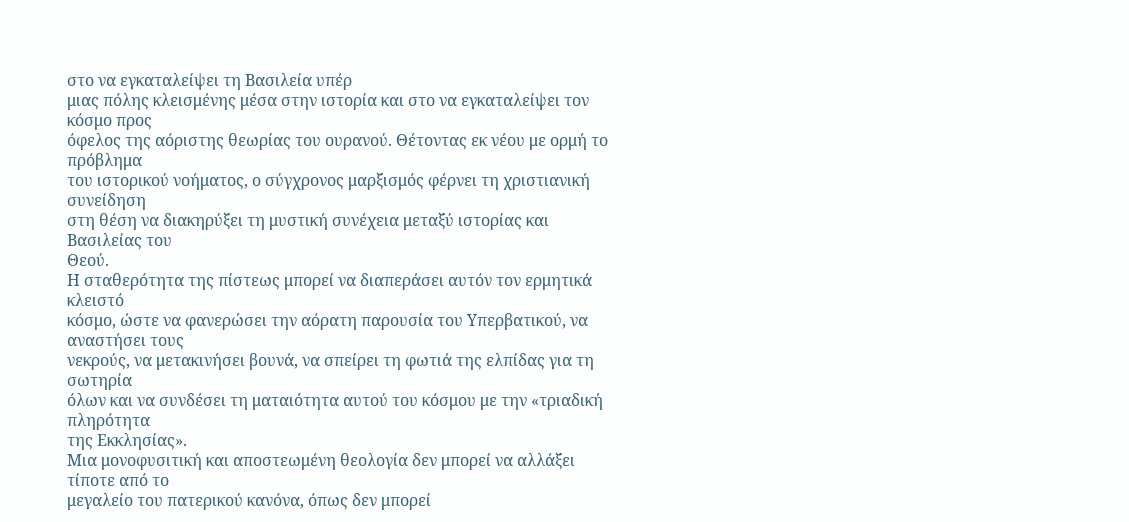στο να εγκαταλείψει τη Βασιλεία υπέρ
μιας πόλης κλεισμένης μέσα στην ιστορία και στο να εγκαταλείψει τον κόσμο προς
όφελος της αόριστης θεωρίας του ουρανού. Θέτοντας εκ νέου με ορμή το πρόβλημα
του ιστορικού νοήματος, ο σύγχρονος μαρξισμός φέρνει τη χριστιανική συνείδηση
στη θέση να διακηρύξει τη μυστική συνέχεια μεταξύ ιστορίας και Βασιλείας του
Θεού.
Η σταθερότητα της πίστεως μπορεί να διαπεράσει αυτόν τον ερμητικά κλειστό
κόσμο, ώστε να φανερώσει την αόρατη παρουσία του Υπερβατικού, να αναστήσει τους
νεκρούς, να μετακινήσει βουνά, να σπείρει τη φωτιά της ελπίδας για τη σωτηρία
όλων και να συνδέσει τη ματαιότητα αυτού του κόσμου με την «τριαδική πληρότητα
της Εκκλησίας».
Μια μονοφυσιτική και αποστεωμένη θεολογία δεν μπορεί να αλλάξει τίποτε από το
μεγαλείο του πατερικού κανόνα, όπως δεν μπορεί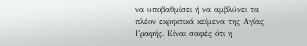να υποβαθμίσει ή να αμβλύνει τα
πλέον εκρηκτικά κείμενα της Αγίας Γραφής. Είναι σαφές ότι η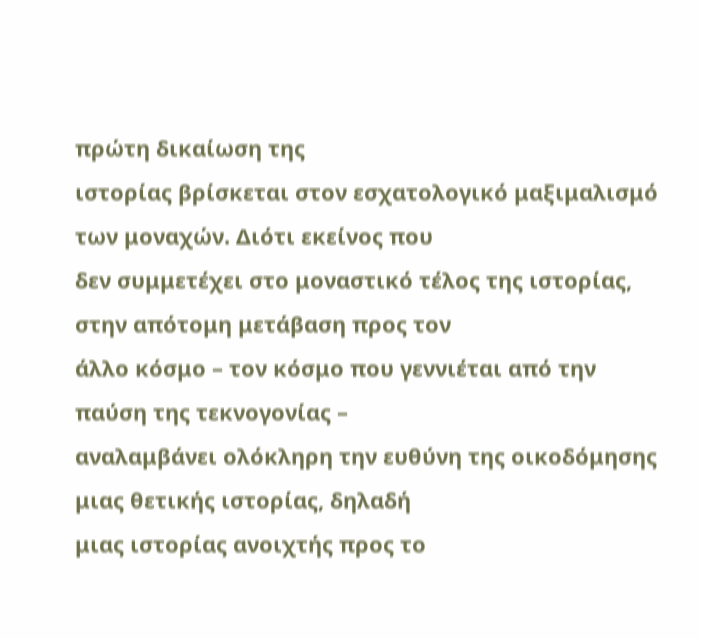πρώτη δικαίωση της
ιστορίας βρίσκεται στον εσχατολογικό μαξιμαλισμό των μοναχών. Διότι εκείνος που
δεν συμμετέχει στο μοναστικό τέλος της ιστορίας, στην απότομη μετάβαση προς τον
άλλο κόσμο – τον κόσμο που γεννιέται από την παύση της τεκνογονίας –
αναλαμβάνει ολόκληρη την ευθύνη της οικοδόμησης μιας θετικής ιστορίας, δηλαδή
μιας ιστορίας ανοιχτής προς το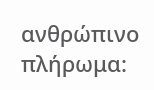ανθρώπινο πλήρωμα: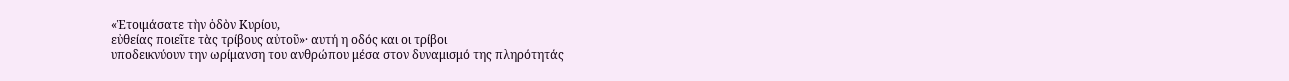«Ἑτοιμάσατε τὴν ὁδὸν Κυρίου,
εὐθείας ποιεῖτε τὰς τρίβους αὐτοῦ»· αυτή η οδός και οι τρίβοι
υποδεικνύουν την ωρίμανση του ανθρώπου μέσα στον δυναμισμό της πληρότητάς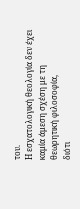του.
Η εσχατολογική θεολογία δεν έχει καμία άμεση σχέση με τη θεωρητική φιλοσοφία,
διότι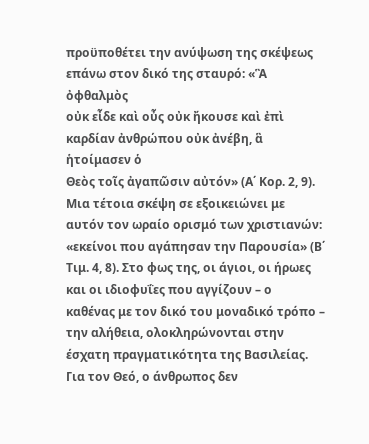προϋποθέτει την ανύψωση της σκέψεως επάνω στον δικό της σταυρό: «Ἃ ὀφθαλμὸς
οὐκ εἶδε καὶ οὖς οὐκ ἤκουσε καὶ ἐπὶ καρδίαν ἀνθρώπου οὐκ ἀνέβη, ἃ ἡτοίμασεν ὁ
Θεὸς τοῖς ἀγαπῶσιν αὐτόν» (Α΄ Κορ. 2, 9). Μια τέτοια σκέψη σε εξοικειώνει με
αυτόν τον ωραίο ορισμό των χριστιανών: «εκείνοι που αγάπησαν την Παρουσία» (Β΄
Τιμ. 4, 8). Στο φως της, οι άγιοι, οι ήρωες και οι ιδιοφυΐες που αγγίζουν – ο
καθένας με τον δικό του μοναδικό τρόπο – την αλήθεια, ολοκληρώνονται στην
έσχατη πραγματικότητα της Βασιλείας.
Για τον Θεό, ο άνθρωπος δεν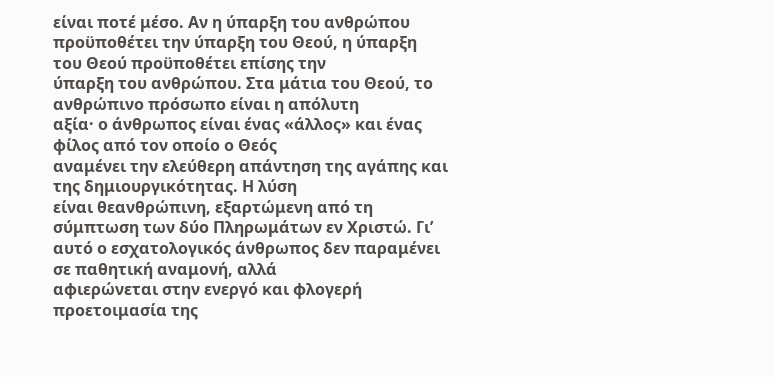είναι ποτέ μέσο. Αν η ύπαρξη του ανθρώπου
προϋποθέτει την ύπαρξη του Θεού, η ύπαρξη του Θεού προϋποθέτει επίσης την
ύπαρξη του ανθρώπου. Στα μάτια του Θεού, το ανθρώπινο πρόσωπο είναι η απόλυτη
αξία· ο άνθρωπος είναι ένας «άλλος» και ένας φίλος από τον οποίο ο Θεός
αναμένει την ελεύθερη απάντηση της αγάπης και της δημιουργικότητας. Η λύση
είναι θεανθρώπινη, εξαρτώμενη από τη σύμπτωση των δύο Πληρωμάτων εν Χριστώ. Γι’
αυτό ο εσχατολογικός άνθρωπος δεν παραμένει σε παθητική αναμονή, αλλά
αφιερώνεται στην ενεργό και φλογερή προετοιμασία της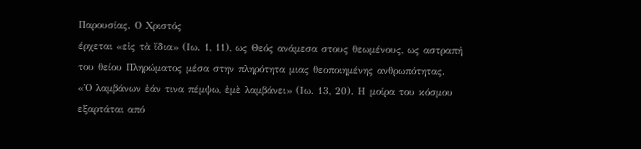Παρουσίας. Ο Χριστός
έρχεται «εἰς τὰ ἴδια» (Ιω. 1, 11), ως Θεός ανάμεσα στους θεωμένους, ως αστραπή
του θείου Πληρώματος μέσα στην πληρότητα μιας θεοποιημένης ανθρωπότητας.
«Ὁ λαμβάνων ἐάν τινα πέμψω, ἐμὲ λαμβάνει» (Ιω. 13, 20). Η μοίρα του κόσμου
εξαρτάται από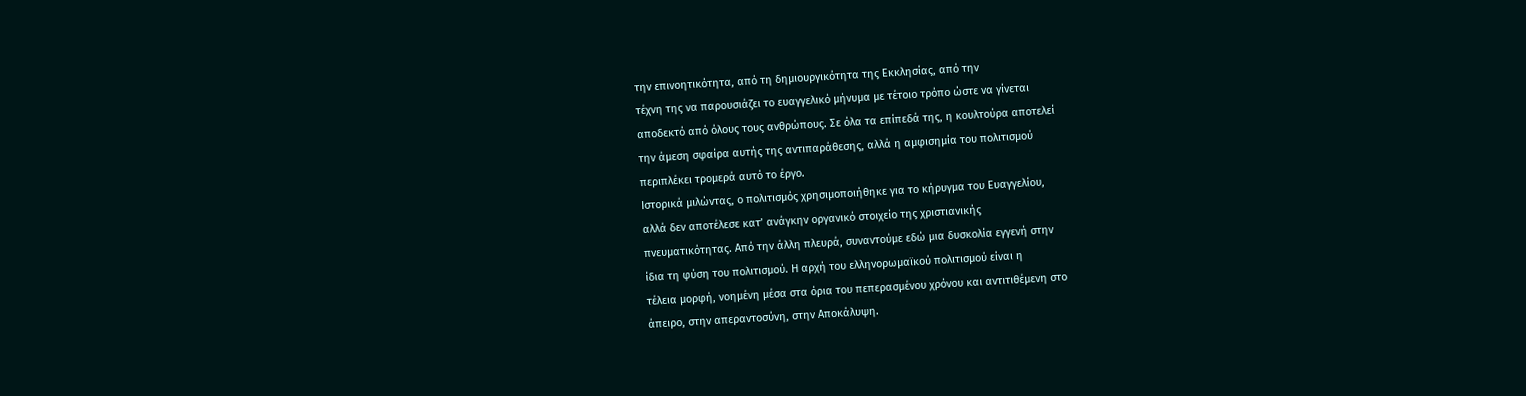την επινοητικότητα, από τη δημιουργικότητα της Εκκλησίας, από την
τέχνη της να παρουσιάζει το ευαγγελικό μήνυμα με τέτοιο τρόπο ώστε να γίνεται
αποδεκτό από όλους τους ανθρώπους. Σε όλα τα επίπεδά της, η κουλτούρα αποτελεί
την άμεση σφαίρα αυτής της αντιπαράθεσης, αλλά η αμφισημία του πολιτισμού
περιπλέκει τρομερά αυτό το έργο.
Ιστορικά μιλώντας, ο πολιτισμός χρησιμοποιήθηκε για το κήρυγμα του Ευαγγελίου,
αλλά δεν αποτέλεσε κατ’ ανάγκην οργανικό στοιχείο της χριστιανικής
πνευματικότητας. Από την άλλη πλευρά, συναντούμε εδώ μια δυσκολία εγγενή στην
ίδια τη φύση του πολιτισμού. Η αρχή του ελληνορωμαϊκού πολιτισμού είναι η
τέλεια μορφή, νοημένη μέσα στα όρια του πεπερασμένου χρόνου και αντιτιθέμενη στο
άπειρο, στην απεραντοσύνη, στην Αποκάλυψη.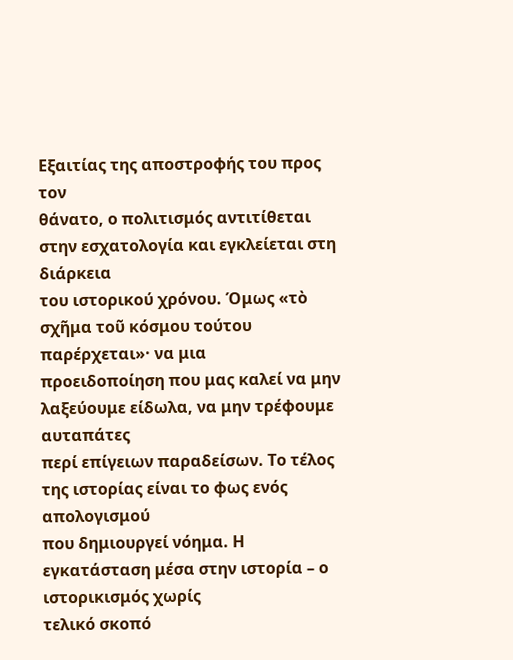Εξαιτίας της αποστροφής του προς τον
θάνατο, ο πολιτισμός αντιτίθεται στην εσχατολογία και εγκλείεται στη διάρκεια
του ιστορικού χρόνου. Όμως «τὸ σχῆμα τοῦ κόσμου τούτου παρέρχεται»· να μια
προειδοποίηση που μας καλεί να μην λαξεύουμε είδωλα, να μην τρέφουμε αυταπάτες
περί επίγειων παραδείσων. Το τέλος της ιστορίας είναι το φως ενός απολογισμού
που δημιουργεί νόημα. Η εγκατάσταση μέσα στην ιστορία – ο ιστορικισμός χωρίς
τελικό σκοπό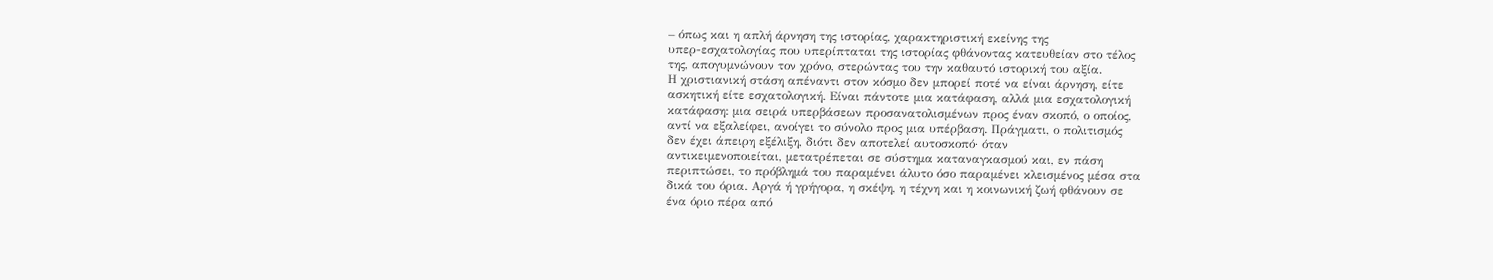– όπως και η απλή άρνηση της ιστορίας, χαρακτηριστική εκείνης της
υπερ-εσχατολογίας που υπερίπταται της ιστορίας φθάνοντας κατευθείαν στο τέλος
της, απογυμνώνουν τον χρόνο, στερώντας του την καθαυτό ιστορική του αξία.
Η χριστιανική στάση απέναντι στον κόσμο δεν μπορεί ποτέ να είναι άρνηση, είτε
ασκητική είτε εσχατολογική. Είναι πάντοτε μια κατάφαση, αλλά μια εσχατολογική
κατάφαση: μια σειρά υπερβάσεων προσανατολισμένων προς έναν σκοπό, ο οποίος,
αντί να εξαλείφει, ανοίγει το σύνολο προς μια υπέρβαση. Πράγματι, ο πολιτισμός
δεν έχει άπειρη εξέλιξη, διότι δεν αποτελεί αυτοσκοπό· όταν
αντικειμενοποιείται, μετατρέπεται σε σύστημα καταναγκασμού και, εν πάση
περιπτώσει, το πρόβλημά του παραμένει άλυτο όσο παραμένει κλεισμένος μέσα στα
δικά του όρια. Αργά ή γρήγορα, η σκέψη, η τέχνη και η κοινωνική ζωή φθάνουν σε
ένα όριο πέρα από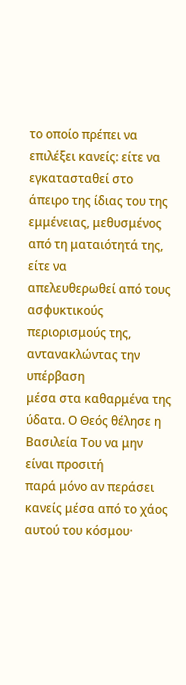το οποίο πρέπει να επιλέξει κανείς: είτε να εγκατασταθεί στο
άπειρο της ίδιας του της εμμένειας, μεθυσμένος από τη ματαιότητά της, είτε να
απελευθερωθεί από τους ασφυκτικούς περιορισμούς της, αντανακλώντας την υπέρβαση
μέσα στα καθαρμένα της ύδατα. Ο Θεός θέλησε η Βασιλεία Του να μην είναι προσιτή
παρά μόνο αν περάσει κανείς μέσα από το χάος αυτού του κόσμου·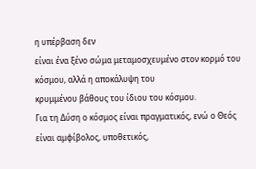η υπέρβαση δεν
είναι ένα ξένο σώμα μεταμοσχευμένο στον κορμό του κόσμου, αλλά η αποκάλυψη του
κρυμμένου βάθους του ίδιου του κόσμου.
Για τη Δύση ο κόσμος είναι πραγματικός, ενώ ο Θεός είναι αμφίβολος, υποθετικός,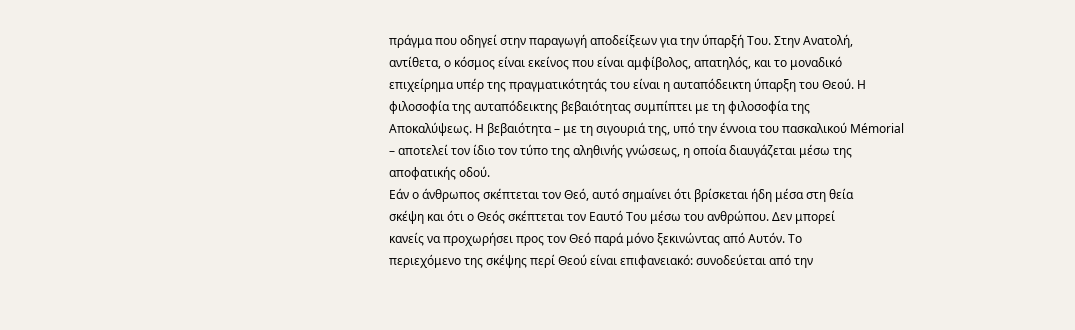πράγμα που οδηγεί στην παραγωγή αποδείξεων για την ύπαρξή Του. Στην Ανατολή,
αντίθετα, ο κόσμος είναι εκείνος που είναι αμφίβολος, απατηλός, και το μοναδικό
επιχείρημα υπέρ της πραγματικότητάς του είναι η αυταπόδεικτη ύπαρξη του Θεού. Η
φιλοσοφία της αυταπόδεικτης βεβαιότητας συμπίπτει με τη φιλοσοφία της
Αποκαλύψεως. Η βεβαιότητα – με τη σιγουριά της, υπό την έννοια του πασκαλικού Mémorial
– αποτελεί τον ίδιο τον τύπο της αληθινής γνώσεως, η οποία διαυγάζεται μέσω της
αποφατικής οδού.
Εάν ο άνθρωπος σκέπτεται τον Θεό, αυτό σημαίνει ότι βρίσκεται ήδη μέσα στη θεία
σκέψη και ότι ο Θεός σκέπτεται τον Εαυτό Του μέσω του ανθρώπου. Δεν μπορεί
κανείς να προχωρήσει προς τον Θεό παρά μόνο ξεκινώντας από Αυτόν. Το
περιεχόμενο της σκέψης περί Θεού είναι επιφανειακό: συνοδεύεται από την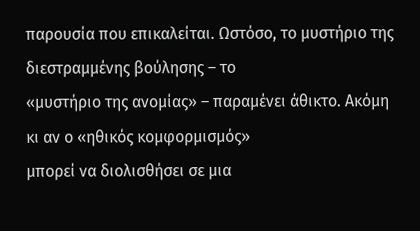παρουσία που επικαλείται. Ωστόσο, το μυστήριο της διεστραμμένης βούλησης – το
«μυστήριο της ανομίας» – παραμένει άθικτο. Ακόμη κι αν ο «ηθικός κομφορμισμός»
μπορεί να διολισθήσει σε μια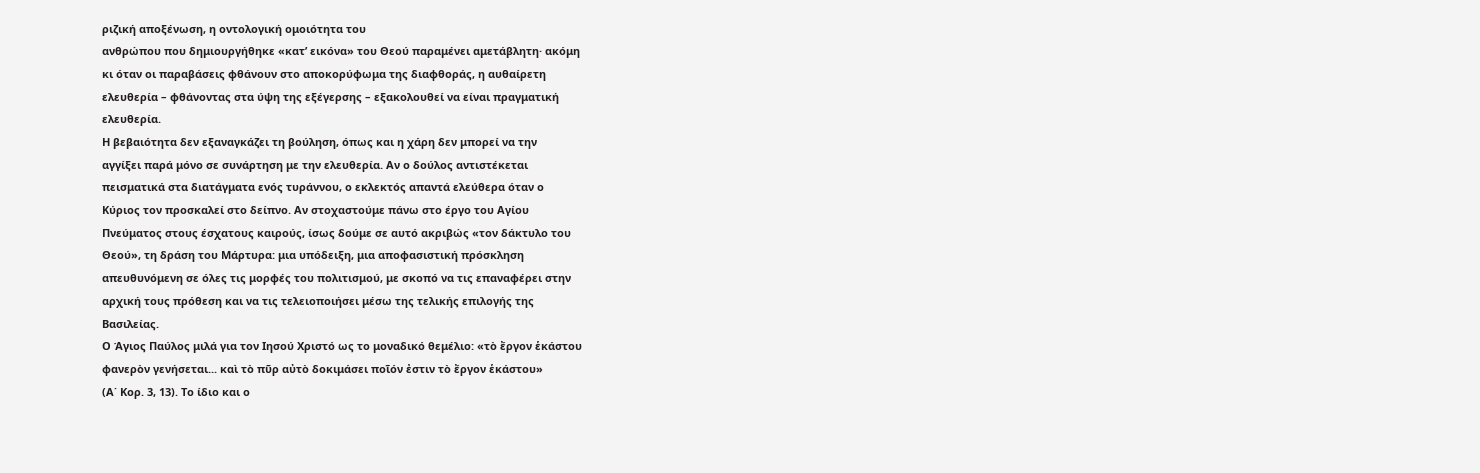ριζική αποξένωση, η οντολογική ομοιότητα του
ανθρώπου που δημιουργήθηκε «κατ’ εικόνα» του Θεού παραμένει αμετάβλητη· ακόμη
κι όταν οι παραβάσεις φθάνουν στο αποκορύφωμα της διαφθοράς, η αυθαίρετη
ελευθερία – φθάνοντας στα ύψη της εξέγερσης – εξακολουθεί να είναι πραγματική
ελευθερία.
Η βεβαιότητα δεν εξαναγκάζει τη βούληση, όπως και η χάρη δεν μπορεί να την
αγγίξει παρά μόνο σε συνάρτηση με την ελευθερία. Αν ο δούλος αντιστέκεται
πεισματικά στα διατάγματα ενός τυράννου, ο εκλεκτός απαντά ελεύθερα όταν ο
Κύριος τον προσκαλεί στο δείπνο. Αν στοχαστούμε πάνω στο έργο του Αγίου
Πνεύματος στους έσχατους καιρούς, ίσως δούμε σε αυτό ακριβώς «τον δάκτυλο του
Θεού», τη δράση του Μάρτυρα: μια υπόδειξη, μια αποφασιστική πρόσκληση
απευθυνόμενη σε όλες τις μορφές του πολιτισμού, με σκοπό να τις επαναφέρει στην
αρχική τους πρόθεση και να τις τελειοποιήσει μέσω της τελικής επιλογής της
Βασιλείας.
Ο Άγιος Παύλος μιλά για τον Ιησού Χριστό ως το μοναδικό θεμέλιο: «τὸ ἔργον ἑκάστου
φανερὸν γενήσεται... καὶ τὸ πῦρ αὐτὸ δοκιμάσει ποῖόν ἐστιν τὸ ἔργον ἑκάστου»
(Α΄ Κορ. 3, 13). Το ίδιο και ο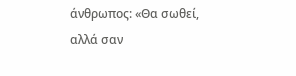άνθρωπος: «Θα σωθεί, αλλά σαν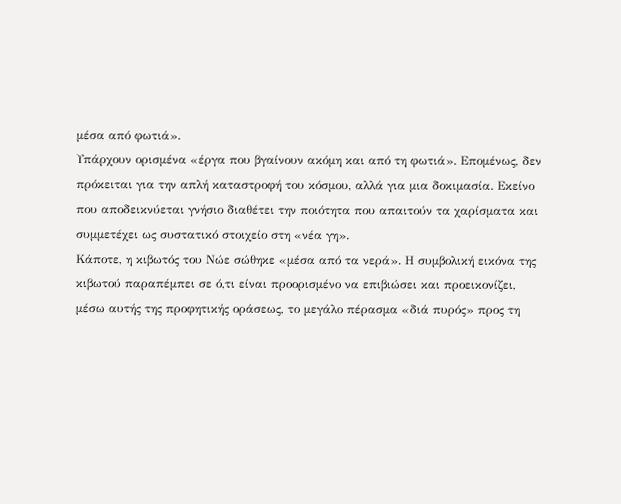μέσα από φωτιά».
Υπάρχουν ορισμένα «έργα που βγαίνουν ακόμη και από τη φωτιά». Επομένως, δεν
πρόκειται για την απλή καταστροφή του κόσμου, αλλά για μια δοκιμασία. Εκείνο
που αποδεικνύεται γνήσιο διαθέτει την ποιότητα που απαιτούν τα χαρίσματα και
συμμετέχει ως συστατικό στοιχείο στη «νέα γη».
Κάποτε, η κιβωτός του Νώε σώθηκε «μέσα από τα νερά». Η συμβολική εικόνα της
κιβωτού παραπέμπει σε ό,τι είναι προορισμένο να επιβιώσει και προεικονίζει,
μέσω αυτής της προφητικής οράσεως, το μεγάλο πέρασμα «διά πυρός» προς τη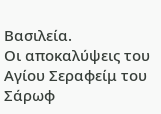Βασιλεία.
Οι αποκαλύψεις του Αγίου Σεραφείμ του Σάρωφ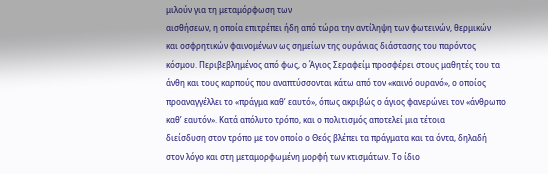μιλούν για τη μεταμόρφωση των
αισθήσεων, η οποία επιτρέπει ήδη από τώρα την αντίληψη των φωτεινών, θερμικών
και οσφρητικών φαινομένων ως σημείων της ουράνιας διάστασης του παρόντος
κόσμου. Περιβεβλημένος από φως, ο Άγιος Σεραφείμ προσφέρει στους μαθητές του τα
άνθη και τους καρπούς που αναπτύσσονται κάτω από τον «καινό ουρανό», ο οποίος
προαναγγέλλει το «πράγμα καθ’ εαυτό», όπως ακριβώς ο άγιος φανερώνει τον «άνθρωπο
καθ’ εαυτόν». Κατά απόλυτο τρόπο, και ο πολιτισμός αποτελεί μια τέτοια
διείσδυση στον τρόπο με τον οποίο ο Θεός βλέπει τα πράγματα και τα όντα, δηλαδή
στον λόγο και στη μεταμορφωμένη μορφή των κτισμάτων. Το ίδιο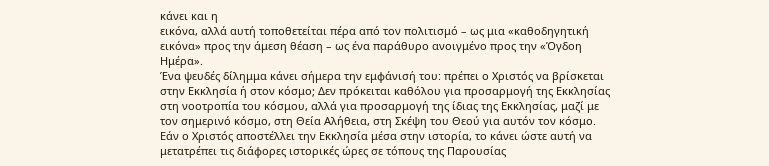κάνει και η
εικόνα, αλλά αυτή τοποθετείται πέρα από τον πολιτισμό – ως μια «καθοδηγητική
εικόνα» προς την άμεση θέαση – ως ένα παράθυρο ανοιγμένο προς την «Όγδοη
Ημέρα».
Ένα ψευδές δίλημμα κάνει σήμερα την εμφάνισή του: πρέπει ο Χριστός να βρίσκεται
στην Εκκλησία ή στον κόσμο; Δεν πρόκειται καθόλου για προσαρμογή της Εκκλησίας
στη νοοτροπία του κόσμου, αλλά για προσαρμογή της ίδιας της Εκκλησίας, μαζί με
τον σημερινό κόσμο, στη Θεία Αλήθεια, στη Σκέψη του Θεού για αυτόν τον κόσμο.
Εάν ο Χριστός αποστέλλει την Εκκλησία μέσα στην ιστορία, το κάνει ώστε αυτή να
μετατρέπει τις διάφορες ιστορικές ώρες σε τόπους της Παρουσίας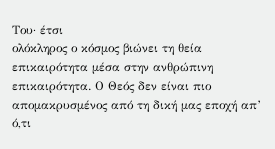Του· έτσι
ολόκληρος ο κόσμος βιώνει τη θεία επικαιρότητα μέσα στην ανθρώπινη
επικαιρότητα. Ο Θεός δεν είναι πιο απομακρυσμένος από τη δική μας εποχή απ’
ό,τι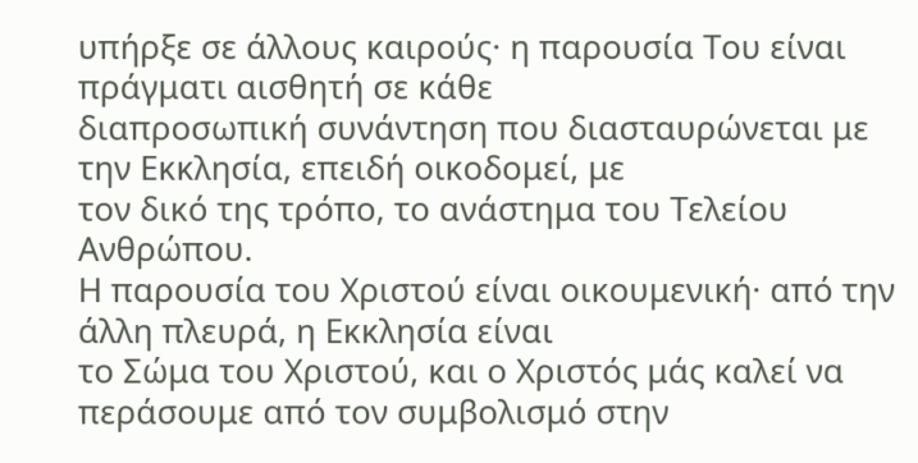υπήρξε σε άλλους καιρούς· η παρουσία Του είναι πράγματι αισθητή σε κάθε
διαπροσωπική συνάντηση που διασταυρώνεται με την Εκκλησία, επειδή οικοδομεί, με
τον δικό της τρόπο, το ανάστημα του Τελείου Ανθρώπου.
Η παρουσία του Χριστού είναι οικουμενική· από την άλλη πλευρά, η Εκκλησία είναι
το Σώμα του Χριστού, και ο Χριστός μάς καλεί να περάσουμε από τον συμβολισμό στην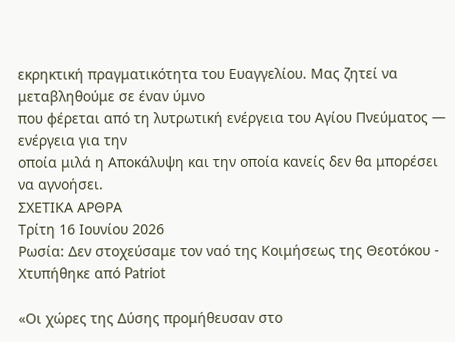εκρηκτική πραγματικότητα του Ευαγγελίου. Μας ζητεί να μεταβληθούμε σε έναν ύμνο
που φέρεται από τη λυτρωτική ενέργεια του Αγίου Πνεύματος — ενέργεια για την
οποία μιλά η Αποκάλυψη και την οποία κανείς δεν θα μπορέσει να αγνοήσει.
ΣΧΕΤΙΚΑ ΑΡΘΡΑ
Τρίτη 16 Ιουνίου 2026
Ρωσία: Δεν στοχεύσαμε τον ναό της Κοιμήσεως της Θεοτόκου - Χτυπήθηκε από Patriot

«Οι χώρες της Δύσης προμήθευσαν στο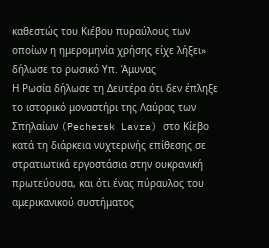καθεστώς του Κιέβου πυραύλους των οποίων η ημερομηνία χρήσης είχε λήξει» δήλωσε το ρωσικό Υπ. Άμυνας
Η Ρωσία δήλωσε τη Δευτέρα ότι δεν έπληξε το ιστορικό μοναστήρι της Λαύρας των Σπηλαίων (Pechersk Lavra) στο Κίεβο κατά τη διάρκεια νυχτερινής επίθεσης σε στρατιωτικά εργοστάσια στην ουκρανική πρωτεύουσα, και ότι ένας πύραυλος του αμερικανικού συστήματος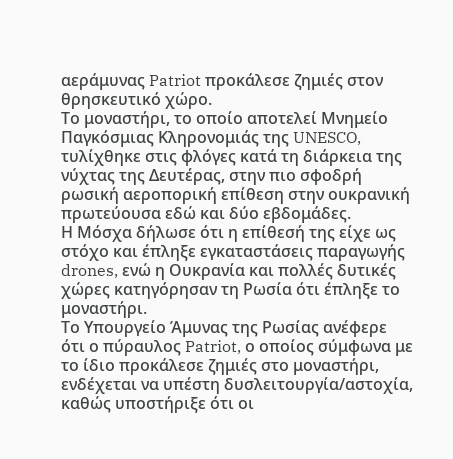αεράμυνας Patriot προκάλεσε ζημιές στον θρησκευτικό χώρο.
Το μοναστήρι, το οποίο αποτελεί Μνημείο Παγκόσμιας Κληρονομιάς της UNESCO, τυλίχθηκε στις φλόγες κατά τη διάρκεια της νύχτας της Δευτέρας, στην πιο σφοδρή ρωσική αεροπορική επίθεση στην ουκρανική πρωτεύουσα εδώ και δύο εβδομάδες.
Η Μόσχα δήλωσε ότι η επίθεσή της είχε ως στόχο και έπληξε εγκαταστάσεις παραγωγής drones, ενώ η Ουκρανία και πολλές δυτικές χώρες κατηγόρησαν τη Ρωσία ότι έπληξε το μοναστήρι.
Το Υπουργείο Άμυνας της Ρωσίας ανέφερε ότι ο πύραυλος Patriot, ο οποίος σύμφωνα με το ίδιο προκάλεσε ζημιές στο μοναστήρι, ενδέχεται να υπέστη δυσλειτουργία/αστοχία, καθώς υποστήριξε ότι οι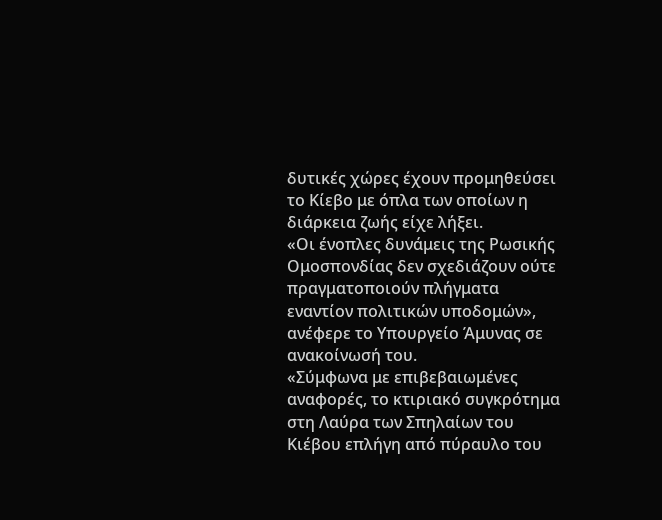δυτικές χώρες έχουν προμηθεύσει το Κίεβο με όπλα των οποίων η διάρκεια ζωής είχε λήξει.
«Οι ένοπλες δυνάμεις της Ρωσικής Ομοσπονδίας δεν σχεδιάζουν ούτε πραγματοποιούν πλήγματα εναντίον πολιτικών υποδομών», ανέφερε το Υπουργείο Άμυνας σε ανακοίνωσή του.
«Σύμφωνα με επιβεβαιωμένες αναφορές, το κτιριακό συγκρότημα στη Λαύρα των Σπηλαίων του Κιέβου επλήγη από πύραυλο του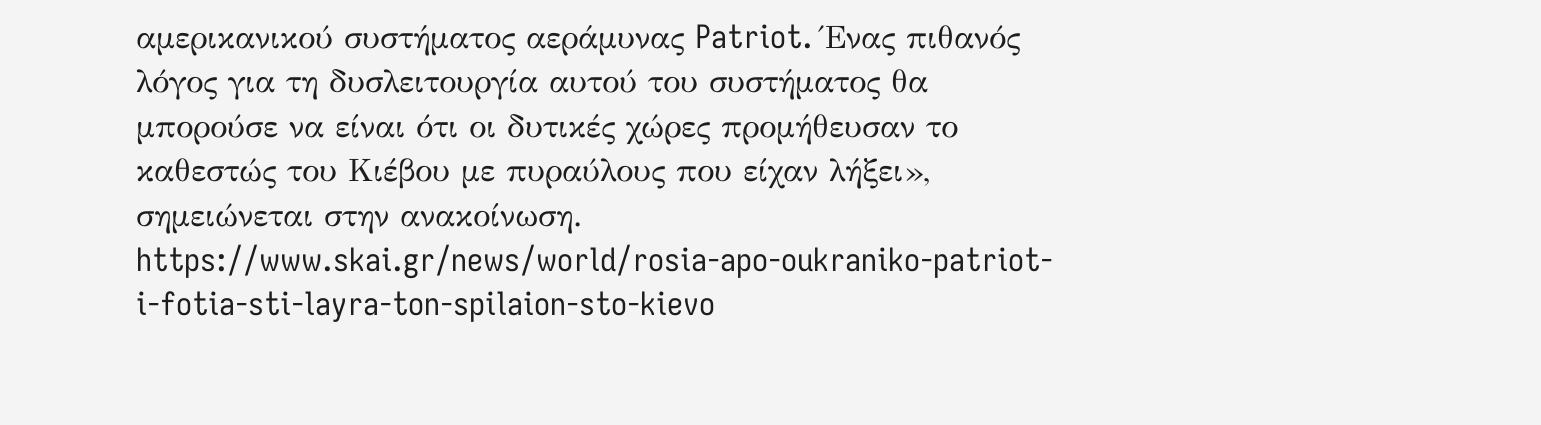αμερικανικού συστήματος αεράμυνας Patriot. Ένας πιθανός λόγος για τη δυσλειτουργία αυτού του συστήματος θα μπορούσε να είναι ότι οι δυτικές χώρες προμήθευσαν το καθεστώς του Κιέβου με πυραύλους που είχαν λήξει», σημειώνεται στην ανακοίνωση.
https://www.skai.gr/news/world/rosia-apo-oukraniko-patriot-i-fotia-sti-layra-ton-spilaion-sto-kievo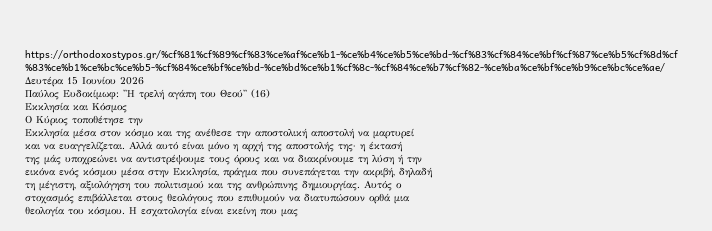https://orthodoxostypos.gr/%cf%81%cf%89%cf%83%ce%af%ce%b1-%ce%b4%ce%b5%ce%bd-%cf%83%cf%84%ce%bf%cf%87%ce%b5%cf%8d%cf%83%ce%b1%ce%bc%ce%b5-%cf%84%ce%bf%ce%bd-%ce%bd%ce%b1%cf%8c-%cf%84%ce%b7%cf%82-%ce%ba%ce%bf%ce%b9%ce%bc%ce%ae/
Δευτέρα 15 Ιουνίου 2026
Παύλος Ευδοκίμωφ: ''Η τρελή αγάπη του Θεού'' (16)
Εκκλησία και Κόσμος
Ο Κύριος τοποθέτησε την
Εκκλησία μέσα στον κόσμο και της ανέθεσε την αποστολική αποστολή να μαρτυρεί
και να ευαγγελίζεται. Αλλά αυτό είναι μόνο η αρχή της αποστολής της· η έκτασή
της μάς υποχρεώνει να αντιστρέψουμε τους όρους και να διακρίνουμε τη λύση ή την
εικόνα ενός κόσμου μέσα στην Εκκλησία, πράγμα που συνεπάγεται την ακριβή, δηλαδή
τη μέγιστη, αξιολόγηση του πολιτισμού και της ανθρώπινης δημιουργίας. Αυτός ο
στοχασμός επιβάλλεται στους θεολόγους που επιθυμούν να διατυπώσουν ορθά μια
θεολογία του κόσμου. Η εσχατολογία είναι εκείνη που μας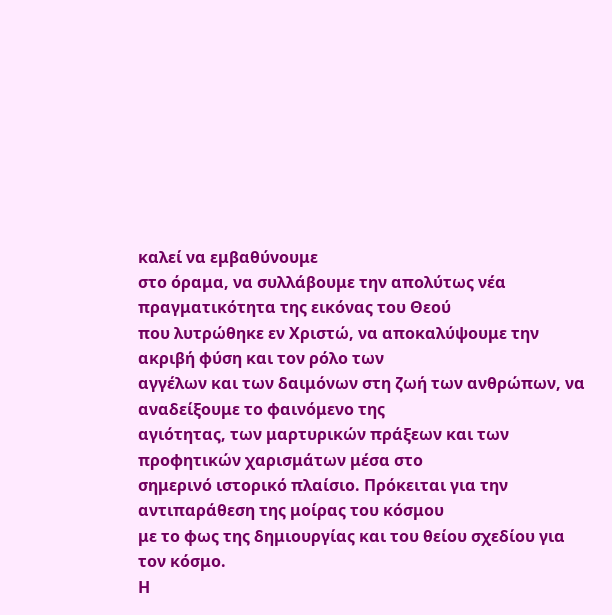καλεί να εμβαθύνουμε
στο όραμα, να συλλάβουμε την απολύτως νέα πραγματικότητα της εικόνας του Θεού
που λυτρώθηκε εν Χριστώ, να αποκαλύψουμε την ακριβή φύση και τον ρόλο των
αγγέλων και των δαιμόνων στη ζωή των ανθρώπων, να αναδείξουμε το φαινόμενο της
αγιότητας, των μαρτυρικών πράξεων και των προφητικών χαρισμάτων μέσα στο
σημερινό ιστορικό πλαίσιο. Πρόκειται για την αντιπαράθεση της μοίρας του κόσμου
με το φως της δημιουργίας και του θείου σχεδίου για τον κόσμο.
Η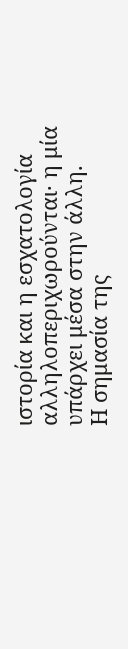ιστορία και η εσχατολογία αλληλοπεριχωρούνται· η μία υπάρχει μέσα στην άλλη.
Η σημασία της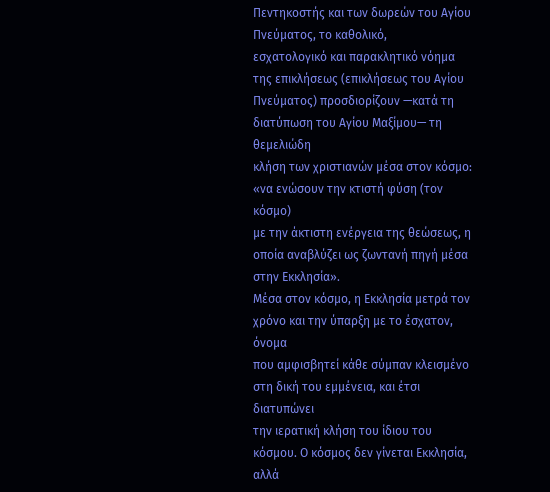Πεντηκοστής και των δωρεών του Αγίου Πνεύματος, το καθολικό,
εσχατολογικό και παρακλητικό νόημα της επικλήσεως (επικλήσεως του Αγίου
Πνεύματος) προσδιορίζουν —κατά τη διατύπωση του Αγίου Μαξίμου— τη θεμελιώδη
κλήση των χριστιανών μέσα στον κόσμο: «να ενώσουν την κτιστή φύση (τον κόσμο)
με την άκτιστη ενέργεια της θεώσεως, η οποία αναβλύζει ως ζωντανή πηγή μέσα
στην Εκκλησία».
Μέσα στον κόσμο, η Εκκλησία μετρά τον χρόνο και την ύπαρξη με το έσχατον, όνομα
που αμφισβητεί κάθε σύμπαν κλεισμένο στη δική του εμμένεια, και έτσι διατυπώνει
την ιερατική κλήση του ίδιου του κόσμου. Ο κόσμος δεν γίνεται Εκκλησία, αλλά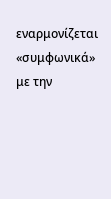εναρμονίζεται «συμφωνικά» με την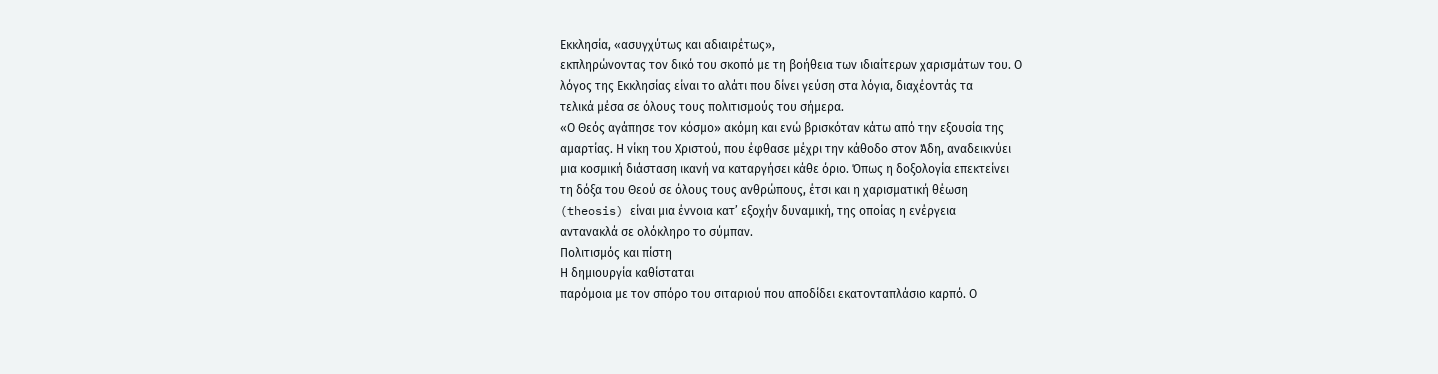Εκκλησία, «ασυγχύτως και αδιαιρέτως»,
εκπληρώνοντας τον δικό του σκοπό με τη βοήθεια των ιδιαίτερων χαρισμάτων του. Ο
λόγος της Εκκλησίας είναι το αλάτι που δίνει γεύση στα λόγια, διαχέοντάς τα
τελικά μέσα σε όλους τους πολιτισμούς του σήμερα.
«Ο Θεός αγάπησε τον κόσμο» ακόμη και ενώ βρισκόταν κάτω από την εξουσία της
αμαρτίας. Η νίκη του Χριστού, που έφθασε μέχρι την κάθοδο στον Άδη, αναδεικνύει
μια κοσμική διάσταση ικανή να καταργήσει κάθε όριο. Όπως η δοξολογία επεκτείνει
τη δόξα του Θεού σε όλους τους ανθρώπους, έτσι και η χαρισματική θέωση
(theosis) είναι μια έννοια κατ’ εξοχήν δυναμική, της οποίας η ενέργεια
αντανακλά σε ολόκληρο το σύμπαν.
Πολιτισμός και πίστη
Η δημιουργία καθίσταται
παρόμοια με τον σπόρο του σιταριού που αποδίδει εκατονταπλάσιο καρπό. Ο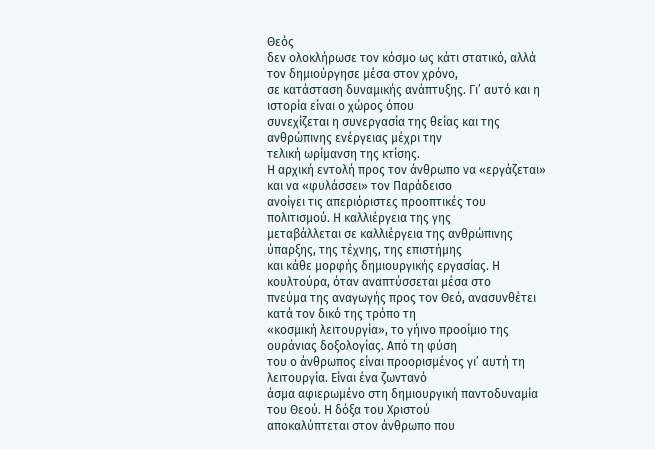Θεός
δεν ολοκλήρωσε τον κόσμο ως κάτι στατικό, αλλά τον δημιούργησε μέσα στον χρόνο,
σε κατάσταση δυναμικής ανάπτυξης. Γι’ αυτό και η ιστορία είναι ο χώρος όπου
συνεχίζεται η συνεργασία της θείας και της ανθρώπινης ενέργειας μέχρι την
τελική ωρίμανση της κτίσης.
Η αρχική εντολή προς τον άνθρωπο να «εργάζεται» και να «φυλάσσει» τον Παράδεισο
ανοίγει τις απεριόριστες προοπτικές του πολιτισμού. Η καλλιέργεια της γης
μεταβάλλεται σε καλλιέργεια της ανθρώπινης ύπαρξης, της τέχνης, της επιστήμης
και κάθε μορφής δημιουργικής εργασίας. Η κουλτούρα, όταν αναπτύσσεται μέσα στο
πνεύμα της αναγωγής προς τον Θεό, ανασυνθέτει κατά τον δικό της τρόπο τη
«κοσμική λειτουργία», το γήινο προοίμιο της ουράνιας δοξολογίας. Από τη φύση
του ο άνθρωπος είναι προορισμένος γι’ αυτή τη λειτουργία. Είναι ένα ζωντανό
άσμα αφιερωμένο στη δημιουργική παντοδυναμία του Θεού. Η δόξα του Χριστού
αποκαλύπτεται στον άνθρωπο που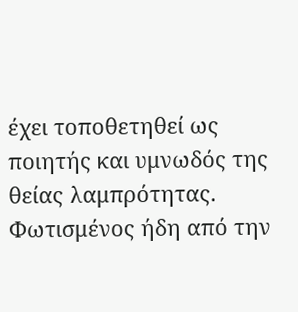έχει τοποθετηθεί ως ποιητής και υμνωδός της
θείας λαμπρότητας. Φωτισμένος ήδη από την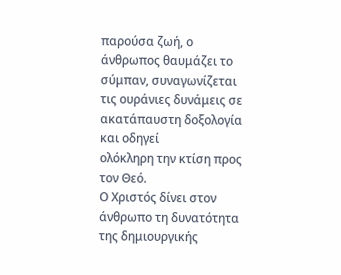παρούσα ζωή, ο άνθρωπος θαυμάζει το
σύμπαν, συναγωνίζεται τις ουράνιες δυνάμεις σε ακατάπαυστη δοξολογία και οδηγεί
ολόκληρη την κτίση προς τον Θεό.
Ο Χριστός δίνει στον άνθρωπο τη δυνατότητα της δημιουργικής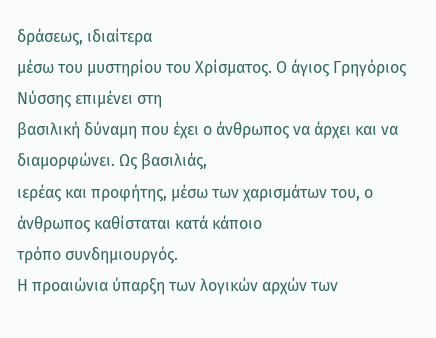δράσεως, ιδιαίτερα
μέσω του μυστηρίου του Χρίσματος. Ο άγιος Γρηγόριος Νύσσης επιμένει στη
βασιλική δύναμη που έχει ο άνθρωπος να άρχει και να διαμορφώνει. Ως βασιλιάς,
ιερέας και προφήτης, μέσω των χαρισμάτων του, ο άνθρωπος καθίσταται κατά κάποιο
τρόπο συνδημιουργός.
Η προαιώνια ύπαρξη των λογικών αρχών των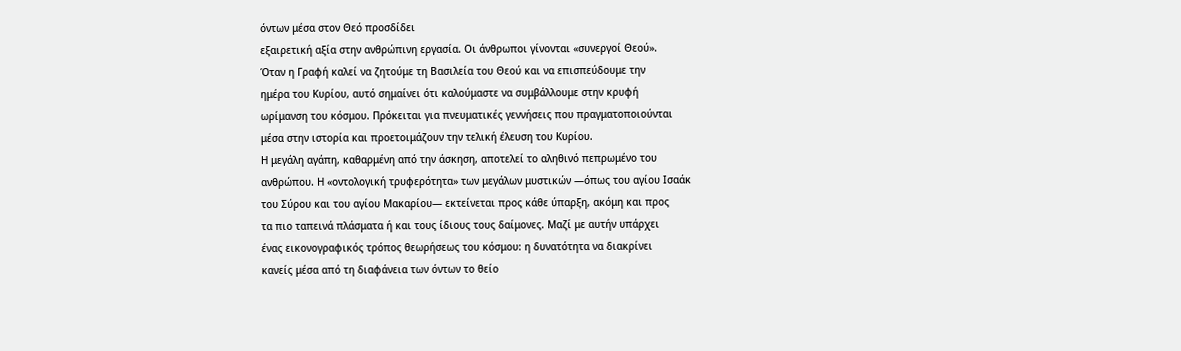όντων μέσα στον Θεό προσδίδει
εξαιρετική αξία στην ανθρώπινη εργασία. Οι άνθρωποι γίνονται «συνεργοί Θεού».
Όταν η Γραφή καλεί να ζητούμε τη Βασιλεία του Θεού και να επισπεύδουμε την
ημέρα του Κυρίου, αυτό σημαίνει ότι καλούμαστε να συμβάλλουμε στην κρυφή
ωρίμανση του κόσμου. Πρόκειται για πνευματικές γεννήσεις που πραγματοποιούνται
μέσα στην ιστορία και προετοιμάζουν την τελική έλευση του Κυρίου.
Η μεγάλη αγάπη, καθαρμένη από την άσκηση, αποτελεί το αληθινό πεπρωμένο του
ανθρώπου. Η «οντολογική τρυφερότητα» των μεγάλων μυστικών —όπως του αγίου Ισαάκ
του Σύρου και του αγίου Μακαρίου— εκτείνεται προς κάθε ύπαρξη, ακόμη και προς
τα πιο ταπεινά πλάσματα ή και τους ίδιους τους δαίμονες. Μαζί με αυτήν υπάρχει
ένας εικονογραφικός τρόπος θεωρήσεως του κόσμου: η δυνατότητα να διακρίνει
κανείς μέσα από τη διαφάνεια των όντων το θείο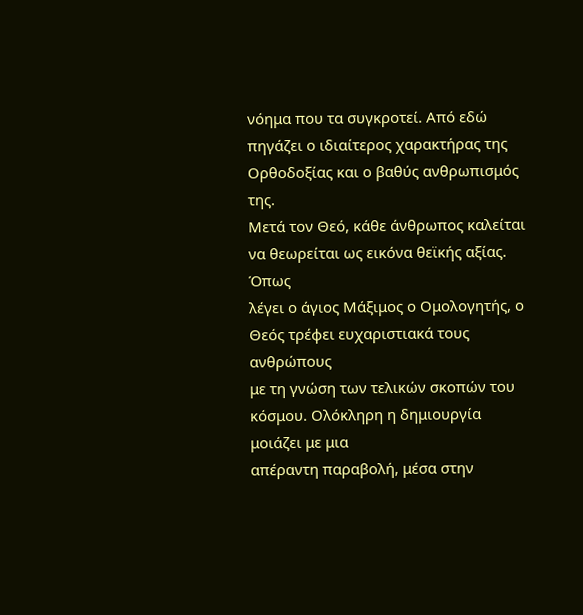νόημα που τα συγκροτεί. Από εδώ
πηγάζει ο ιδιαίτερος χαρακτήρας της Ορθοδοξίας και ο βαθύς ανθρωπισμός της.
Μετά τον Θεό, κάθε άνθρωπος καλείται να θεωρείται ως εικόνα θεϊκής αξίας. Όπως
λέγει ο άγιος Μάξιμος ο Ομολογητής, ο Θεός τρέφει ευχαριστιακά τους ανθρώπους
με τη γνώση των τελικών σκοπών του κόσμου. Ολόκληρη η δημιουργία μοιάζει με μια
απέραντη παραβολή, μέσα στην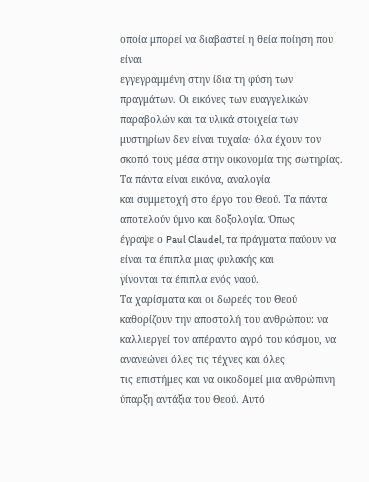οποία μπορεί να διαβαστεί η θεία ποίηση που είναι
εγγεγραμμένη στην ίδια τη φύση των πραγμάτων. Οι εικόνες των ευαγγελικών
παραβολών και τα υλικά στοιχεία των μυστηρίων δεν είναι τυχαία· όλα έχουν τον
σκοπό τους μέσα στην οικονομία της σωτηρίας. Τα πάντα είναι εικόνα, αναλογία
και συμμετοχή στο έργο του Θεού. Τα πάντα αποτελούν ύμνο και δοξολογία. Όπως
έγραψε ο Paul Claudel, τα πράγματα παύουν να είναι τα έπιπλα μιας φυλακής και
γίνονται τα έπιπλα ενός ναού.
Τα χαρίσματα και οι δωρεές του Θεού καθορίζουν την αποστολή του ανθρώπου: να
καλλιεργεί τον απέραντο αγρό του κόσμου, να ανανεώνει όλες τις τέχνες και όλες
τις επιστήμες και να οικοδομεί μια ανθρώπινη ύπαρξη αντάξια του Θεού. Αυτό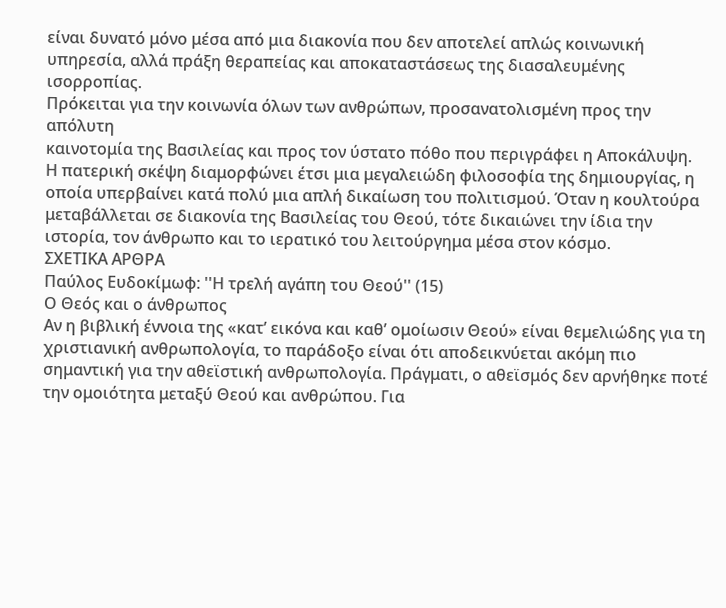είναι δυνατό μόνο μέσα από μια διακονία που δεν αποτελεί απλώς κοινωνική
υπηρεσία, αλλά πράξη θεραπείας και αποκαταστάσεως της διασαλευμένης ισορροπίας.
Πρόκειται για την κοινωνία όλων των ανθρώπων, προσανατολισμένη προς την απόλυτη
καινοτομία της Βασιλείας και προς τον ύστατο πόθο που περιγράφει η Αποκάλυψη.
Η πατερική σκέψη διαμορφώνει έτσι μια μεγαλειώδη φιλοσοφία της δημιουργίας, η
οποία υπερβαίνει κατά πολύ μια απλή δικαίωση του πολιτισμού. Όταν η κουλτούρα
μεταβάλλεται σε διακονία της Βασιλείας του Θεού, τότε δικαιώνει την ίδια την
ιστορία, τον άνθρωπο και το ιερατικό του λειτούργημα μέσα στον κόσμο.
ΣΧΕΤΙΚΑ ΑΡΘΡΑ
Παύλος Ευδοκίμωφ: ''Η τρελή αγάπη του Θεού'' (15)
Ο Θεός και ο άνθρωπος
Αν η βιβλική έννοια της «κατ’ εικόνα και καθ’ ομοίωσιν Θεού» είναι θεμελιώδης για τη χριστιανική ανθρωπολογία, το παράδοξο είναι ότι αποδεικνύεται ακόμη πιο σημαντική για την αθεϊστική ανθρωπολογία. Πράγματι, ο αθεϊσμός δεν αρνήθηκε ποτέ την ομοιότητα μεταξύ Θεού και ανθρώπου. Για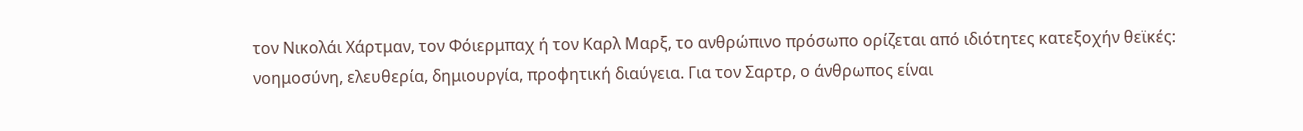τον Νικολάι Χάρτμαν, τον Φόιερμπαχ ή τον Καρλ Μαρξ, το ανθρώπινο πρόσωπο ορίζεται από ιδιότητες κατεξοχήν θεϊκές: νοημοσύνη, ελευθερία, δημιουργία, προφητική διαύγεια. Για τον Σαρτρ, ο άνθρωπος είναι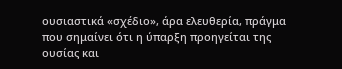ουσιαστικά «σχέδιο», άρα ελευθερία, πράγμα που σημαίνει ότι η ύπαρξη προηγείται της ουσίας και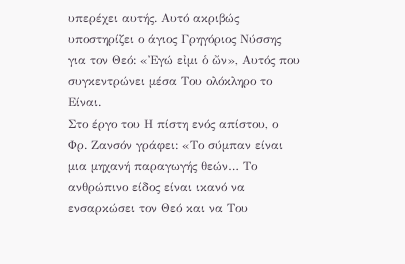υπερέχει αυτής. Αυτό ακριβώς υποστηρίζει ο άγιος Γρηγόριος Νύσσης για τον Θεό: «Ἐγώ εἰμι ὁ ὤν», Αυτός που συγκεντρώνει μέσα Του ολόκληρο το Είναι.
Στο έργο του Η πίστη ενός απίστου, ο Φρ. Ζανσόν γράφει: «Το σύμπαν είναι μια μηχανή παραγωγής θεών… Το ανθρώπινο είδος είναι ικανό να ενσαρκώσει τον Θεό και να Του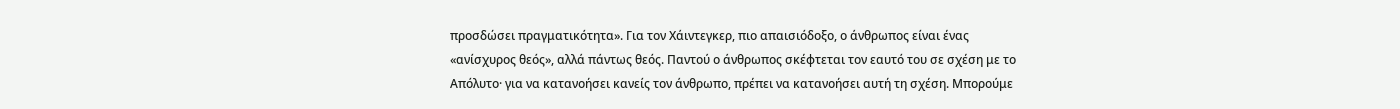προσδώσει πραγματικότητα». Για τον Χάιντεγκερ, πιο απαισιόδοξο, ο άνθρωπος είναι ένας «ανίσχυρος θεός», αλλά πάντως θεός. Παντού ο άνθρωπος σκέφτεται τον εαυτό του σε σχέση με το Απόλυτο· για να κατανοήσει κανείς τον άνθρωπο, πρέπει να κατανοήσει αυτή τη σχέση. Μπορούμε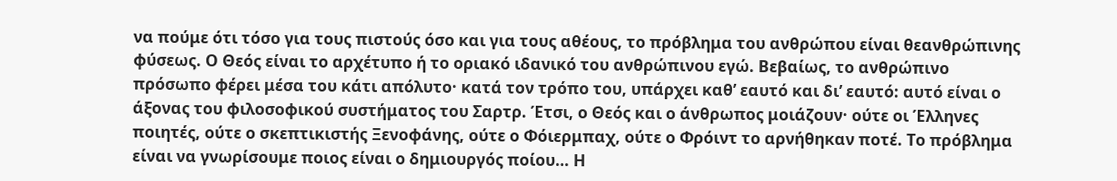να πούμε ότι τόσο για τους πιστούς όσο και για τους αθέους, το πρόβλημα του ανθρώπου είναι θεανθρώπινης φύσεως. Ο Θεός είναι το αρχέτυπο ή το οριακό ιδανικό του ανθρώπινου εγώ. Βεβαίως, το ανθρώπινο πρόσωπο φέρει μέσα του κάτι απόλυτο· κατά τον τρόπο του, υπάρχει καθ’ εαυτό και δι’ εαυτό: αυτό είναι ο άξονας του φιλοσοφικού συστήματος του Σαρτρ. Έτσι, ο Θεός και ο άνθρωπος μοιάζουν· ούτε οι Έλληνες ποιητές, ούτε ο σκεπτικιστής Ξενοφάνης, ούτε ο Φόιερμπαχ, ούτε ο Φρόιντ το αρνήθηκαν ποτέ. Το πρόβλημα είναι να γνωρίσουμε ποιος είναι ο δημιουργός ποίου… Η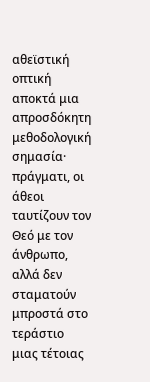αθεϊστική οπτική αποκτά μια απροσδόκητη μεθοδολογική σημασία· πράγματι, οι άθεοι ταυτίζουν τον Θεό με τον άνθρωπο, αλλά δεν σταματούν μπροστά στο τεράστιο μιας τέτοιας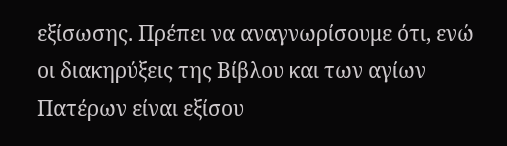εξίσωσης. Πρέπει να αναγνωρίσουμε ότι, ενώ οι διακηρύξεις της Βίβλου και των αγίων Πατέρων είναι εξίσου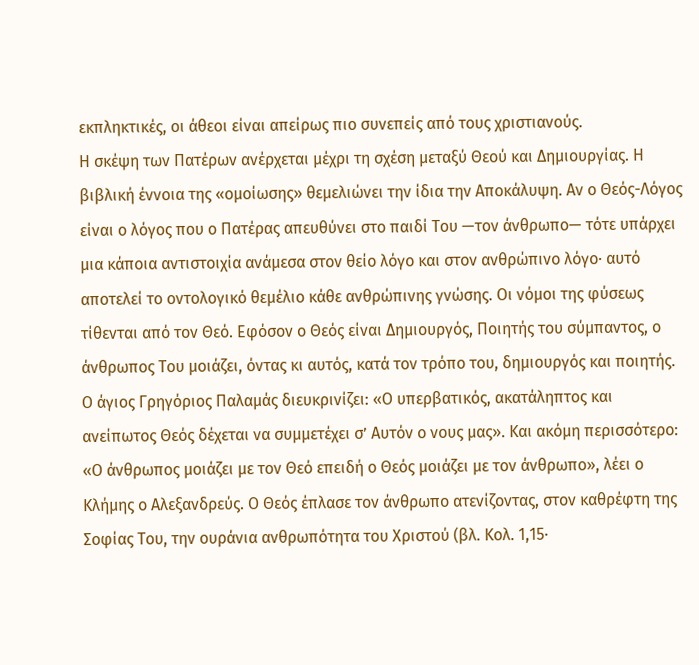εκπληκτικές, οι άθεοι είναι απείρως πιο συνεπείς από τους χριστιανούς.
Η σκέψη των Πατέρων ανέρχεται μέχρι τη σχέση μεταξύ Θεού και Δημιουργίας. Η βιβλική έννοια της «ομοίωσης» θεμελιώνει την ίδια την Αποκάλυψη. Αν ο Θεός-Λόγος είναι ο λόγος που ο Πατέρας απευθύνει στο παιδί Του —τον άνθρωπο— τότε υπάρχει μια κάποια αντιστοιχία ανάμεσα στον θείο λόγο και στον ανθρώπινο λόγο· αυτό αποτελεί το οντολογικό θεμέλιο κάθε ανθρώπινης γνώσης. Οι νόμοι της φύσεως τίθενται από τον Θεό. Εφόσον ο Θεός είναι Δημιουργός, Ποιητής του σύμπαντος, ο άνθρωπος Του μοιάζει, όντας κι αυτός, κατά τον τρόπο του, δημιουργός και ποιητής. Ο άγιος Γρηγόριος Παλαμάς διευκρινίζει: «Ο υπερβατικός, ακατάληπτος και ανείπωτος Θεός δέχεται να συμμετέχει σ’ Αυτόν ο νους μας». Και ακόμη περισσότερο: «Ο άνθρωπος μοιάζει με τον Θεό επειδή ο Θεός μοιάζει με τον άνθρωπο», λέει ο Κλήμης ο Αλεξανδρεύς. Ο Θεός έπλασε τον άνθρωπο ατενίζοντας, στον καθρέφτη της Σοφίας Του, την ουράνια ανθρωπότητα του Χριστού (βλ. Κολ. 1,15·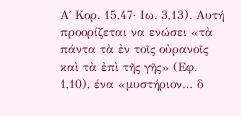Α΄ Κορ. 15,47· Ιω. 3,13). Αυτή προορίζεται να ενώσει «τὰ πάντα τὰ ἐν τοῖς οὐρανοῖς καὶ τὰ ἐπὶ τῆς γῆς» (Εφ. 1,10), ένα «μυστήριον… ὃ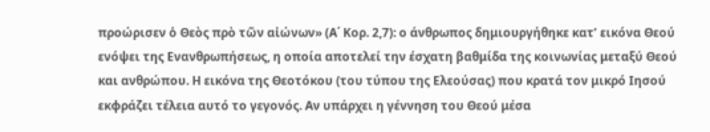προώρισεν ὁ Θεὸς πρὸ τῶν αἰώνων» (Α΄ Κορ. 2,7): ο άνθρωπος δημιουργήθηκε κατ’ εικόνα Θεού ενόψει της Ενανθρωπήσεως, η οποία αποτελεί την έσχατη βαθμίδα της κοινωνίας μεταξύ Θεού και ανθρώπου. Η εικόνα της Θεοτόκου (του τύπου της Ελεούσας) που κρατά τον μικρό Ιησού εκφράζει τέλεια αυτό το γεγονός. Αν υπάρχει η γέννηση του Θεού μέσα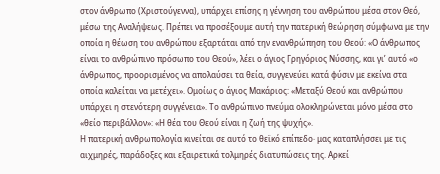στον άνθρωπο (Χριστούγεννα), υπάρχει επίσης η γέννηση του ανθρώπου μέσα στον Θεό, μέσω της Αναλήψεως. Πρέπει να προσέξουμε αυτή την πατερική θεώρηση σύμφωνα με την οποία η θέωση του ανθρώπου εξαρτάται από την ενανθρώπηση του Θεού: «Ο άνθρωπος είναι το ανθρώπινο πρόσωπο του Θεού», λέει ο άγιος Γρηγόριος Νύσσης, και γι’ αυτό «ο άνθρωπος, προορισμένος να απολαύσει τα θεία, συγγενεύει κατά φύσιν με εκείνα στα οποία καλείται να μετέχει». Ομοίως ο άγιος Μακάριος: «Μεταξύ Θεού και ανθρώπου υπάρχει η στενότερη συγγένεια». Το ανθρώπινο πνεύμα ολοκληρώνεται μόνο μέσα στο «θείο περιβάλλον»: «Η θέα του Θεού είναι η ζωή της ψυχής».
Η πατερική ανθρωπολογία κινείται σε αυτό το θεϊκό επίπεδο· μας καταπλήσσει με τις αιχμηρές, παράδοξες και εξαιρετικά τολμηρές διατυπώσεις της. Αρκεί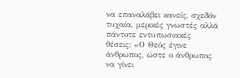να επαναλάβει κανείς, σχεδόν τυχαία, μερικές γνωστές αλλά πάντοτε εντυπωσιακές θέσεις: «Ο Θεός έγινε άνθρωπος, ώστε ο άνθρωπος να γίνει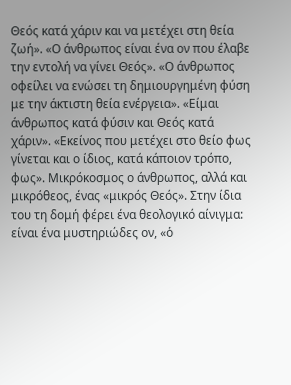Θεός κατά χάριν και να μετέχει στη θεία ζωή». «Ο άνθρωπος είναι ένα ον που έλαβε την εντολή να γίνει Θεός». «Ο άνθρωπος οφείλει να ενώσει τη δημιουργημένη φύση με την άκτιστη θεία ενέργεια». «Είμαι άνθρωπος κατά φύσιν και Θεός κατά χάριν». «Εκείνος που μετέχει στο θείο φως γίνεται και ο ίδιος, κατά κάποιον τρόπο, φως». Μικρόκοσμος ο άνθρωπος, αλλά και μικρόθεος, ένας «μικρός Θεός». Στην ίδια του τη δομή φέρει ένα θεολογικό αίνιγμα: είναι ένα μυστηριώδες ον, «ὁ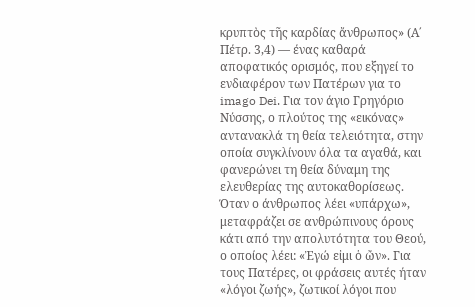κρυπτὸς τῆς καρδίας ἄνθρωπος» (Α΄ Πέτρ. 3,4) — ένας καθαρά αποφατικός ορισμός, που εξηγεί το ενδιαφέρον των Πατέρων για το imago Dei. Για τον άγιο Γρηγόριο Νύσσης, ο πλούτος της «εικόνας» αντανακλά τη θεία τελειότητα, στην οποία συγκλίνουν όλα τα αγαθά, και φανερώνει τη θεία δύναμη της ελευθερίας της αυτοκαθορίσεως.
Όταν ο άνθρωπος λέει «υπάρχω», μεταφράζει σε ανθρώπινους όρους κάτι από την απολυτότητα του Θεού, ο οποίος λέει: «Ἐγώ εἰμι ὁ ὤν». Για τους Πατέρες, οι φράσεις αυτές ήταν «λόγοι ζωής», ζωτικοί λόγοι που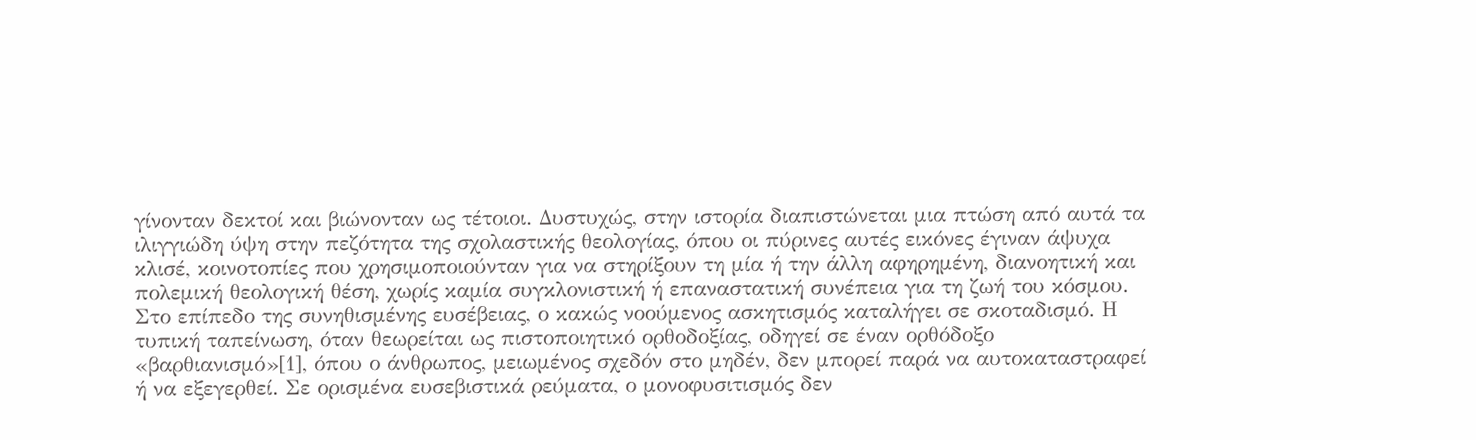γίνονταν δεκτοί και βιώνονταν ως τέτοιοι. Δυστυχώς, στην ιστορία διαπιστώνεται μια πτώση από αυτά τα ιλιγγιώδη ύψη στην πεζότητα της σχολαστικής θεολογίας, όπου οι πύρινες αυτές εικόνες έγιναν άψυχα κλισέ, κοινοτοπίες που χρησιμοποιούνταν για να στηρίξουν τη μία ή την άλλη αφηρημένη, διανοητική και πολεμική θεολογική θέση, χωρίς καμία συγκλονιστική ή επαναστατική συνέπεια για τη ζωή του κόσμου.
Στο επίπεδο της συνηθισμένης ευσέβειας, ο κακώς νοούμενος ασκητισμός καταλήγει σε σκοταδισμό. Η τυπική ταπείνωση, όταν θεωρείται ως πιστοποιητικό ορθοδοξίας, οδηγεί σε έναν ορθόδοξο «βαρθιανισμό»[1], όπου ο άνθρωπος, μειωμένος σχεδόν στο μηδέν, δεν μπορεί παρά να αυτοκαταστραφεί ή να εξεγερθεί. Σε ορισμένα ευσεβιστικά ρεύματα, ο μονοφυσιτισμός δεν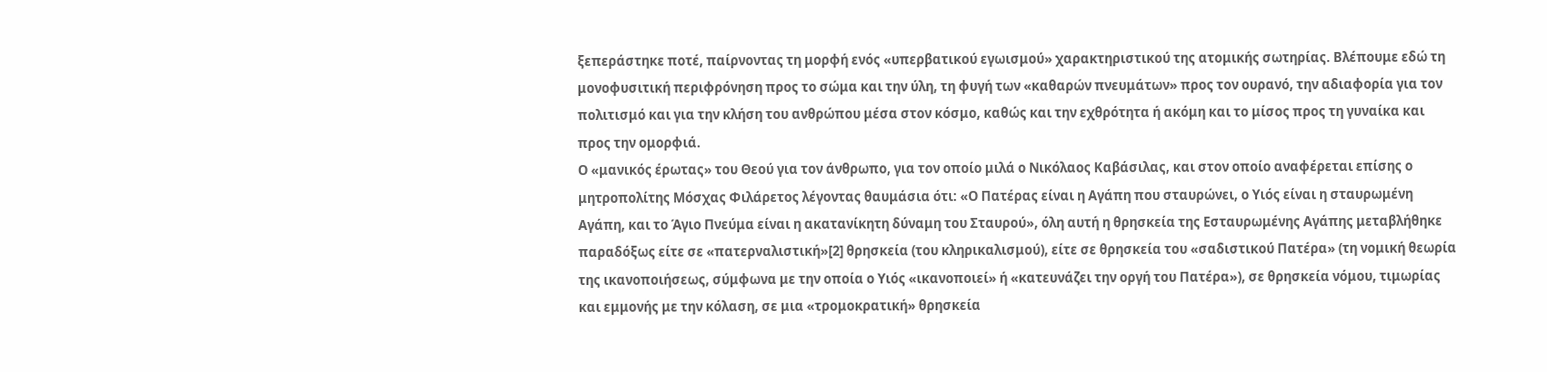ξεπεράστηκε ποτέ, παίρνοντας τη μορφή ενός «υπερβατικού εγωισμού» χαρακτηριστικού της ατομικής σωτηρίας. Βλέπουμε εδώ τη μονοφυσιτική περιφρόνηση προς το σώμα και την ύλη, τη φυγή των «καθαρών πνευμάτων» προς τον ουρανό, την αδιαφορία για τον πολιτισμό και για την κλήση του ανθρώπου μέσα στον κόσμο, καθώς και την εχθρότητα ή ακόμη και το μίσος προς τη γυναίκα και προς την ομορφιά.
Ο «μανικός έρωτας» του Θεού για τον άνθρωπο, για τον οποίο μιλά ο Νικόλαος Καβάσιλας, και στον οποίο αναφέρεται επίσης ο μητροπολίτης Μόσχας Φιλάρετος λέγοντας θαυμάσια ότι: «Ο Πατέρας είναι η Αγάπη που σταυρώνει, ο Υιός είναι η σταυρωμένη Αγάπη, και το Άγιο Πνεύμα είναι η ακατανίκητη δύναμη του Σταυρού», όλη αυτή η θρησκεία της Εσταυρωμένης Αγάπης μεταβλήθηκε παραδόξως είτε σε «πατερναλιστική»[2] θρησκεία (του κληρικαλισμού), είτε σε θρησκεία του «σαδιστικού Πατέρα» (τη νομική θεωρία της ικανοποιήσεως, σύμφωνα με την οποία ο Υιός «ικανοποιεί» ή «κατευνάζει την οργή του Πατέρα»), σε θρησκεία νόμου, τιμωρίας και εμμονής με την κόλαση, σε μια «τρομοκρατική» θρησκεία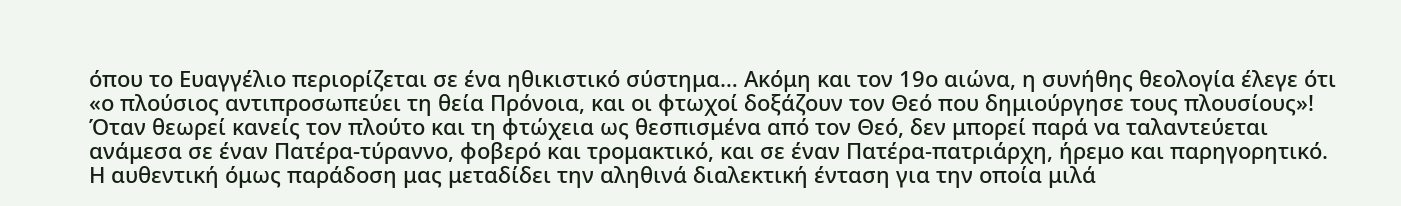όπου το Ευαγγέλιο περιορίζεται σε ένα ηθικιστικό σύστημα… Ακόμη και τον 19ο αιώνα, η συνήθης θεολογία έλεγε ότι «ο πλούσιος αντιπροσωπεύει τη θεία Πρόνοια, και οι φτωχοί δοξάζουν τον Θεό που δημιούργησε τους πλουσίους»! Όταν θεωρεί κανείς τον πλούτο και τη φτώχεια ως θεσπισμένα από τον Θεό, δεν μπορεί παρά να ταλαντεύεται ανάμεσα σε έναν Πατέρα-τύραννο, φοβερό και τρομακτικό, και σε έναν Πατέρα-πατριάρχη, ήρεμο και παρηγορητικό. Η αυθεντική όμως παράδοση μας μεταδίδει την αληθινά διαλεκτική ένταση για την οποία μιλά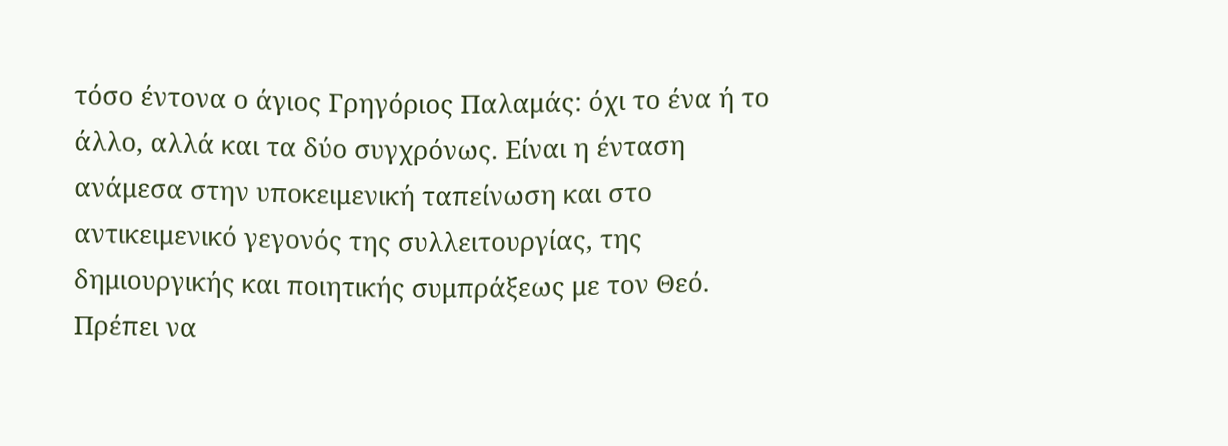τόσο έντονα ο άγιος Γρηγόριος Παλαμάς: όχι το ένα ή το άλλο, αλλά και τα δύο συγχρόνως. Είναι η ένταση ανάμεσα στην υποκειμενική ταπείνωση και στο αντικειμενικό γεγονός της συλλειτουργίας, της δημιουργικής και ποιητικής συμπράξεως με τον Θεό. Πρέπει να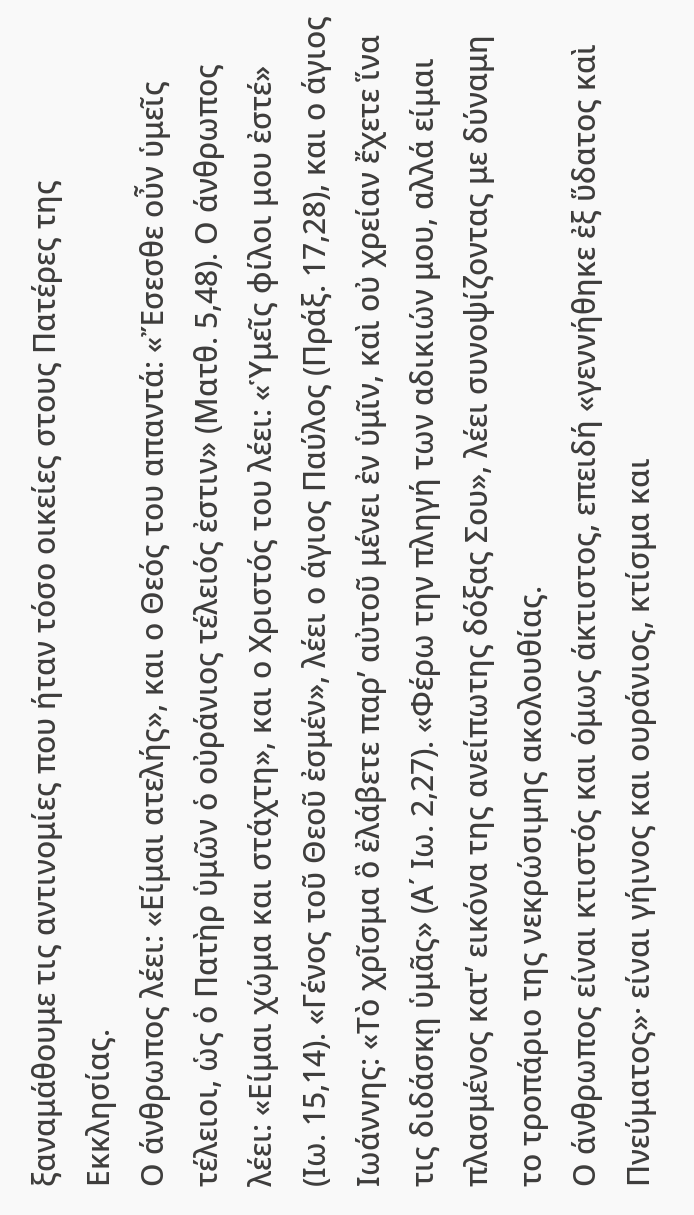ξαναμάθουμε τις αντινομίες που ήταν τόσο οικείες στους Πατέρες της Εκκλησίας.
Ο άνθρωπος λέει: «Είμαι ατελής», και ο Θεός του απαντά: «Ἔσεσθε οὖν ὑμεῖς τέλειοι, ὡς ὁ Πατὴρ ὑμῶν ὁ οὐράνιος τέλειός ἐστιν» (Ματθ. 5,48). Ο άνθρωπος λέει: «Είμαι χώμα και στάχτη», και ο Χριστός του λέει: «Ὑμεῖς φίλοι μου ἐστέ» (Ιω. 15,14). «Γένος τοῦ Θεοῦ ἐσμέν», λέει ο άγιος Παύλος (Πράξ. 17,28), και ο άγιος Ιωάννης: «Τὸ χρῖσμα ὃ ἐλάβετε παρ’ αὐτοῦ μένει ἐν ὑμῖν, καὶ οὐ χρείαν ἔχετε ἵνα τις διδάσκῃ ὑμᾶς» (Α΄ Ιω. 2,27). «Φέρω την πληγή των αδικιών μου, αλλά είμαι πλασμένος κατ’ εικόνα της ανείπωτης δόξας Σου», λέει συνοψίζοντας με δύναμη το τροπάριο της νεκρώσιμης ακολουθίας.
Ο άνθρωπος είναι κτιστός και όμως άκτιστος, επειδή «γεννήθηκε ἐξ ὕδατος καὶ Πνεύματος»· είναι γήινος και ουράνιος, κτίσμα και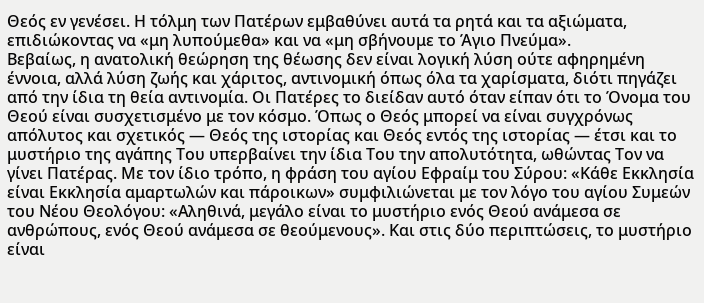Θεός εν γενέσει. Η τόλμη των Πατέρων εμβαθύνει αυτά τα ρητά και τα αξιώματα, επιδιώκοντας να «μη λυπούμεθα» και να «μη σβήνουμε το Άγιο Πνεύμα».
Βεβαίως, η ανατολική θεώρηση της θέωσης δεν είναι λογική λύση ούτε αφηρημένη έννοια, αλλά λύση ζωής και χάριτος, αντινομική όπως όλα τα χαρίσματα, διότι πηγάζει από την ίδια τη θεία αντινομία. Οι Πατέρες το διείδαν αυτό όταν είπαν ότι το Όνομα του Θεού είναι συσχετισμένο με τον κόσμο. Όπως ο Θεός μπορεί να είναι συγχρόνως απόλυτος και σχετικός — Θεός της ιστορίας και Θεός εντός της ιστορίας — έτσι και το μυστήριο της αγάπης Του υπερβαίνει την ίδια Του την απολυτότητα, ωθώντας Τον να γίνει Πατέρας. Με τον ίδιο τρόπο, η φράση του αγίου Εφραίμ του Σύρου: «Κάθε Εκκλησία είναι Εκκλησία αμαρτωλών και πάροικων» συμφιλιώνεται με τον λόγο του αγίου Συμεών του Νέου Θεολόγου: «Αληθινά, μεγάλο είναι το μυστήριο ενός Θεού ανάμεσα σε ανθρώπους, ενός Θεού ανάμεσα σε θεούμενους». Και στις δύο περιπτώσεις, το μυστήριο είναι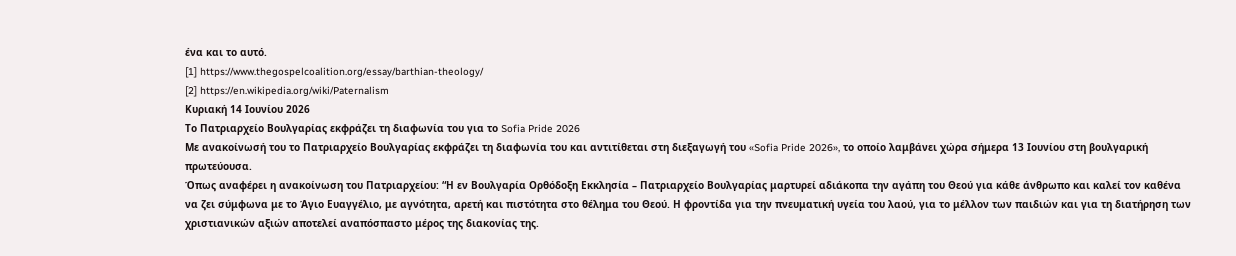ένα και το αυτό.
[1] https://www.thegospelcoalition.org/essay/barthian-theology/
[2] https://en.wikipedia.org/wiki/Paternalism
Κυριακή 14 Ιουνίου 2026
Το Πατριαρχείο Βουλγαρίας εκφράζει τη διαφωνία του για το Sofia Pride 2026
Με ανακοίνωσή του το Πατριαρχείο Βουλγαρίας εκφράζει τη διαφωνία του και αντιτίθεται στη διεξαγωγή του «Sofia Pride 2026», το οποίο λαμβάνει χώρα σήμερα 13 Ιουνίου στη βουλγαρική πρωτεύουσα.
Όπως αναφέρει η ανακοίνωση του Πατριαρχείου: “Η εν Βουλγαρία Ορθόδοξη Εκκλησία – Πατριαρχείο Βουλγαρίας μαρτυρεί αδιάκοπα την αγάπη του Θεού για κάθε άνθρωπο και καλεί τον καθένα να ζει σύμφωνα με το Άγιο Ευαγγέλιο, με αγνότητα, αρετή και πιστότητα στο θέλημα του Θεού. Η φροντίδα για την πνευματική υγεία του λαού, για το μέλλον των παιδιών και για τη διατήρηση των χριστιανικών αξιών αποτελεί αναπόσπαστο μέρος της διακονίας της.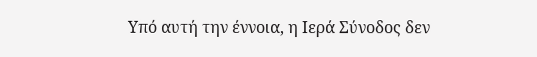Υπό αυτή την έννοια, η Ιερά Σύνοδος δεν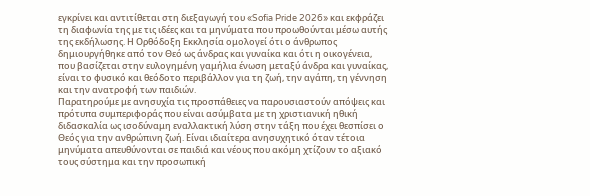εγκρίνει και αντιτίθεται στη διεξαγωγή του «Sofia Pride 2026» και εκφράζει τη διαφωνία της με τις ιδέες και τα μηνύματα που προωθούνται μέσω αυτής της εκδήλωσης. Η Ορθόδοξη Εκκλησία ομολογεί ότι ο άνθρωπος δημιουργήθηκε από τον Θεό ως άνδρας και γυναίκα και ότι η οικογένεια, που βασίζεται στην ευλογημένη γαμήλια ένωση μεταξύ άνδρα και γυναίκας, είναι το φυσικό και θεόδοτο περιβάλλον για τη ζωή, την αγάπη, τη γέννηση και την ανατροφή των παιδιών.
Παρατηρούμε με ανησυχία τις προσπάθειες να παρουσιαστούν απόψεις και πρότυπα συμπεριφοράς που είναι ασύμβατα με τη χριστιανική ηθική διδασκαλία ως ισοδύναμη εναλλακτική λύση στην τάξη που έχει θεσπίσει ο Θεός για την ανθρώπινη ζωή. Είναι ιδιαίτερα ανησυχητικό όταν τέτοια μηνύματα απευθύνονται σε παιδιά και νέους που ακόμη χτίζουν το αξιακό τους σύστημα και την προσωπική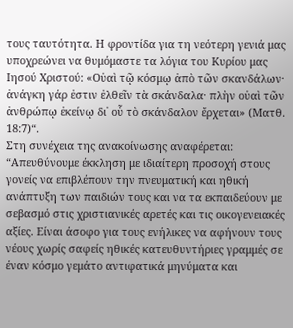τους ταυτότητα. Η φροντίδα για τη νεότερη γενιά μας υποχρεώνει να θυμόμαστε τα λόγια του Κυρίου μας Ιησού Χριστού: «Οὐαὶ τῷ κόσμῳ ἀπὸ τῶν σκανδάλων· ἀνάγκη γάρ ἐστιν ἐλθεῖν τὰ σκάνδαλα· πλὴν οὐαὶ τῶν ἀνθρώπῳ ἐκείνῳ δι᾿ οὗ τὸ σκάνδαλον ἔρχεται» (Ματθ. 18:7)“.
Στη συνέχεια της ανακοίνωσης αναφέρεται: “Απευθύνουμε έκκληση με ιδιαίτερη προσοχή στους γονείς να επιβλέπουν την πνευματική και ηθική ανάπτυξη των παιδιών τους και να τα εκπαιδεύουν με σεβασμό στις χριστιανικές αρετές και τις οικογενειακές αξίες. Είναι άσοφο για τους ενήλικες να αφήνουν τους νέους χωρίς σαφείς ηθικές κατευθυντήριες γραμμές σε έναν κόσμο γεμάτο αντιφατικά μηνύματα και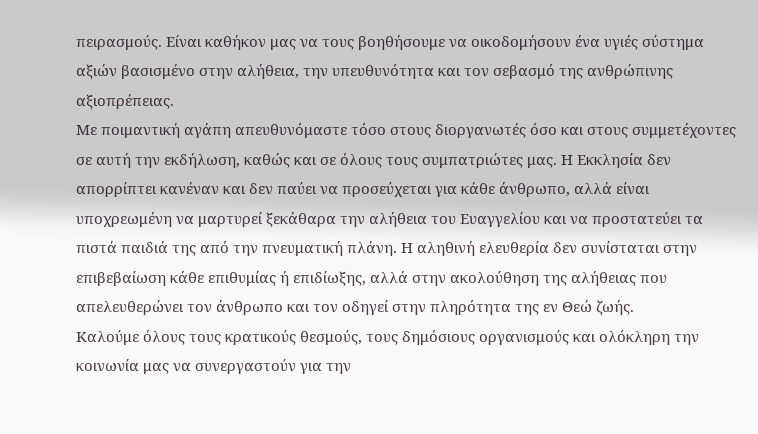πειρασμούς. Είναι καθήκον μας να τους βοηθήσουμε να οικοδομήσουν ένα υγιές σύστημα αξιών βασισμένο στην αλήθεια, την υπευθυνότητα και τον σεβασμό της ανθρώπινης αξιοπρέπειας.
Με ποιμαντική αγάπη απευθυνόμαστε τόσο στους διοργανωτές όσο και στους συμμετέχοντες σε αυτή την εκδήλωση, καθώς και σε όλους τους συμπατριώτες μας. Η Εκκλησία δεν απορρίπτει κανέναν και δεν παύει να προσεύχεται για κάθε άνθρωπο, αλλά είναι υποχρεωμένη να μαρτυρεί ξεκάθαρα την αλήθεια του Ευαγγελίου και να προστατεύει τα πιστά παιδιά της από την πνευματική πλάνη. Η αληθινή ελευθερία δεν συνίσταται στην επιβεβαίωση κάθε επιθυμίας ή επιδίωξης, αλλά στην ακολούθηση της αλήθειας που απελευθερώνει τον άνθρωπο και τον οδηγεί στην πληρότητα της εν Θεώ ζωής.
Καλούμε όλους τους κρατικούς θεσμούς, τους δημόσιους οργανισμούς και ολόκληρη την κοινωνία μας να συνεργαστούν για την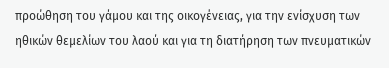προώθηση του γάμου και της οικογένειας, για την ενίσχυση των ηθικών θεμελίων του λαού και για τη διατήρηση των πνευματικών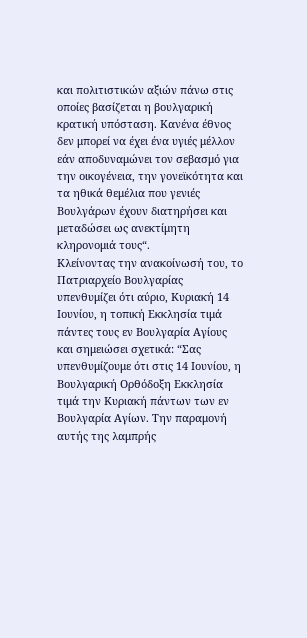και πολιτιστικών αξιών πάνω στις οποίες βασίζεται η βουλγαρική κρατική υπόσταση. Κανένα έθνος δεν μπορεί να έχει ένα υγιές μέλλον εάν αποδυναμώνει τον σεβασμό για την οικογένεια, την γονεϊκότητα και τα ηθικά θεμέλια που γενιές Βουλγάρων έχουν διατηρήσει και μεταδώσει ως ανεκτίμητη κληρονομιά τους“.
Κλείνοντας την ανακοίνωσή του, το Πατριαρχείο Βουλγαρίας υπενθυμίζει ότι αύριο, Κυριακή 14 Ιουνίου, η τοπική Εκκλησία τιμά πάντες τους εν Βουλγαρία Αγίους και σημειώσει σχετικά: “Σας υπενθυμίζουμε ότι στις 14 Ιουνίου, η Βουλγαρική Ορθόδοξη Εκκλησία τιμά την Κυριακή πάντων των εν Βουλγαρία Αγίων. Την παραμονή αυτής της λαμπρής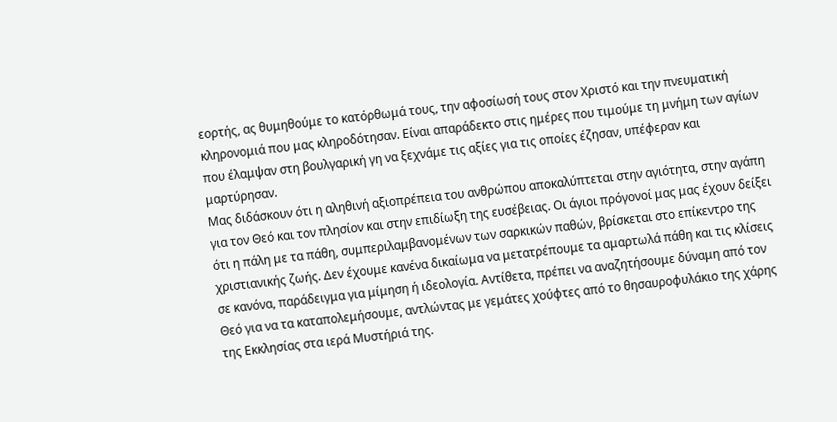εορτής, ας θυμηθούμε το κατόρθωμά τους, την αφοσίωσή τους στον Χριστό και την πνευματική κληρονομιά που μας κληροδότησαν. Είναι απαράδεκτο στις ημέρες που τιμούμε τη μνήμη των αγίων που έλαμψαν στη βουλγαρική γη να ξεχνάμε τις αξίες για τις οποίες έζησαν, υπέφεραν και μαρτύρησαν.
Μας διδάσκουν ότι η αληθινή αξιοπρέπεια του ανθρώπου αποκαλύπτεται στην αγιότητα, στην αγάπη για τον Θεό και τον πλησίον και στην επιδίωξη της ευσέβειας. Οι άγιοι πρόγονοί μας μας έχουν δείξει ότι η πάλη με τα πάθη, συμπεριλαμβανομένων των σαρκικών παθών, βρίσκεται στο επίκεντρο της χριστιανικής ζωής. Δεν έχουμε κανένα δικαίωμα να μετατρέπουμε τα αμαρτωλά πάθη και τις κλίσεις σε κανόνα, παράδειγμα για μίμηση ή ιδεολογία. Αντίθετα, πρέπει να αναζητήσουμε δύναμη από τον Θεό για να τα καταπολεμήσουμε, αντλώντας με γεμάτες χούφτες από το θησαυροφυλάκιο της χάρης της Εκκλησίας στα ιερά Μυστήριά της.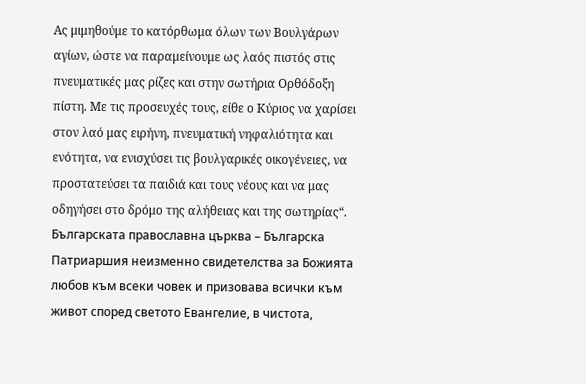Ας μιμηθούμε το κατόρθωμα όλων των Βουλγάρων αγίων, ώστε να παραμείνουμε ως λαός πιστός στις πνευματικές μας ρίζες και στην σωτήρια Ορθόδοξη πίστη. Με τις προσευχές τους, είθε ο Κύριος να χαρίσει στον λαό μας ειρήνη, πνευματική νηφαλιότητα και ενότητα, να ενισχύσει τις βουλγαρικές οικογένειες, να προστατεύσει τα παιδιά και τους νέους και να μας οδηγήσει στο δρόμο της αλήθειας και της σωτηρίας“.
Българската православна църква – Българска Патриаршия неизменно свидетелства за Божията любов към всеки човек и призовава всички към живот според светото Евангелие, в чистота,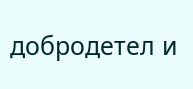добродетел и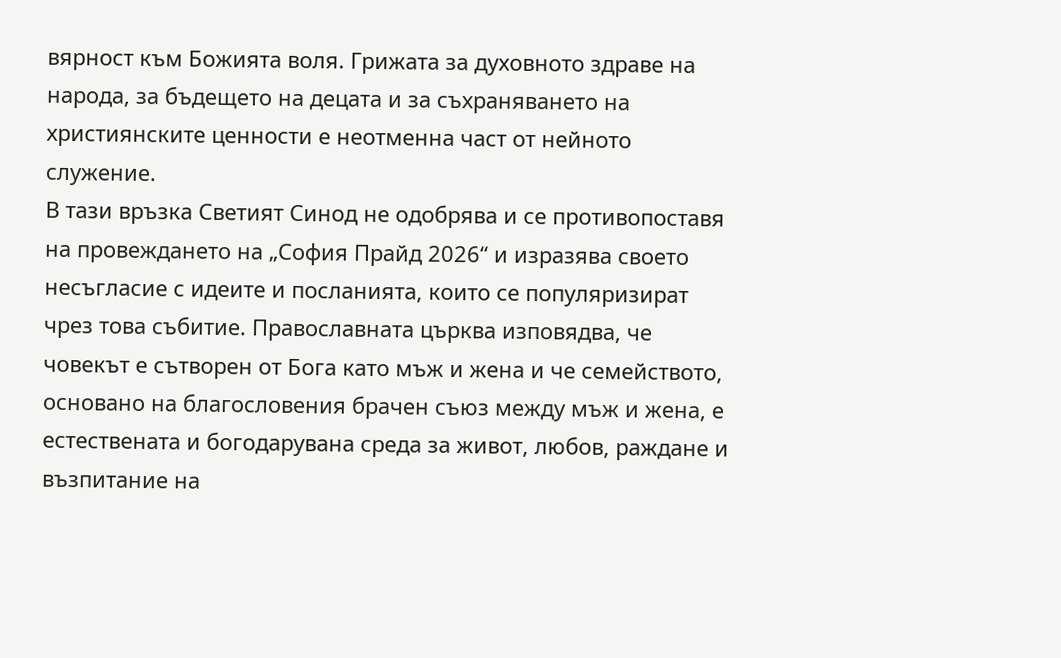вярност към Божията воля. Грижата за духовното здраве на народа, за бъдещето на децата и за съхраняването на християнските ценности е неотменна част от нейното служение.
В тази връзка Светият Синод не одобрява и се противопоставя на провеждането на „София Прайд 2026“ и изразява своето несъгласие с идеите и посланията, които се популяризират чрез това събитие. Православната църква изповядва, че човекът е сътворен от Бога като мъж и жена и че семейството, основано на благословения брачен съюз между мъж и жена, е естествената и богодарувана среда за живот, любов, раждане и възпитание на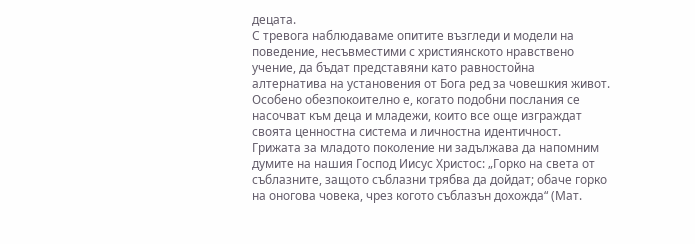децата.
С тревога наблюдаваме опитите възгледи и модели на поведение, несъвместими с християнското нравствено учение, да бъдат представяни като равностойна алтернатива на установения от Бога ред за човешкия живот. Особено обезпокоително е, когато подобни послания се насочват към деца и младежи, които все още изграждат своята ценностна система и личностна идентичност. Грижата за младото поколение ни задължава да напомним думите на нашия Господ Иисус Христос: „Горко на света от съблазните, защото съблазни трябва да дойдат; обаче горко на оногова човека, чрез когото съблазън дохожда“ (Мат.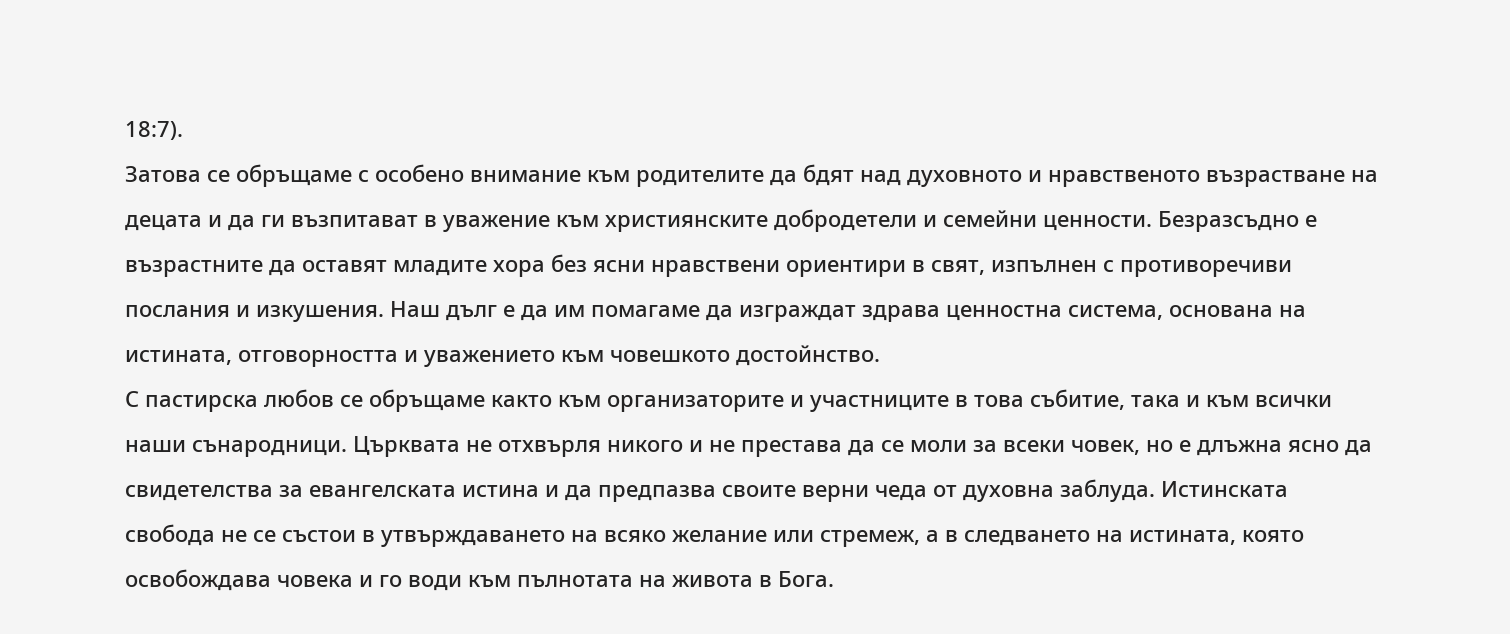18:7).
Затова се обръщаме с особено внимание към родителите да бдят над духовното и нравственото възрастване на децата и да ги възпитават в уважение към християнските добродетели и семейни ценности. Безразсъдно е възрастните да оставят младите хора без ясни нравствени ориентири в свят, изпълнен с противоречиви послания и изкушения. Наш дълг е да им помагаме да изграждат здрава ценностна система, основана на истината, отговорността и уважението към човешкото достойнство.
С пастирска любов се обръщаме както към организаторите и участниците в това събитие, така и към всички наши сънародници. Църквата не отхвърля никого и не престава да се моли за всеки човек, но е длъжна ясно да свидетелства за евангелската истина и да предпазва своите верни чеда от духовна заблуда. Истинската свобода не се състои в утвърждаването на всяко желание или стремеж, а в следването на истината, която освобождава човека и го води към пълнотата на живота в Бога.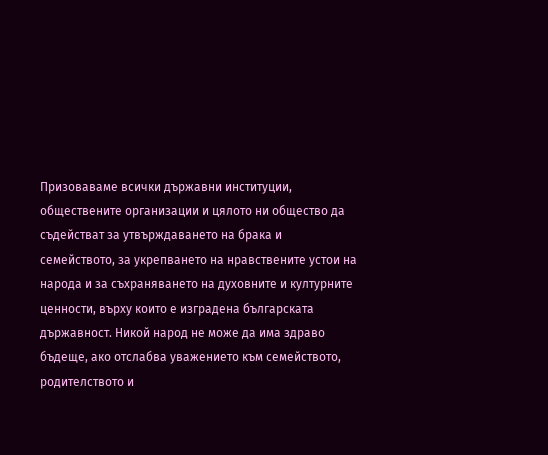Призоваваме всички държавни институции, обществените организации и цялото ни общество да съдействат за утвърждаването на брака и семейството, за укрепването на нравствените устои на народа и за съхраняването на духовните и културните ценности, върху които е изградена българската държавност. Никой народ не може да има здраво бъдеще, ако отслабва уважението към семейството, родителството и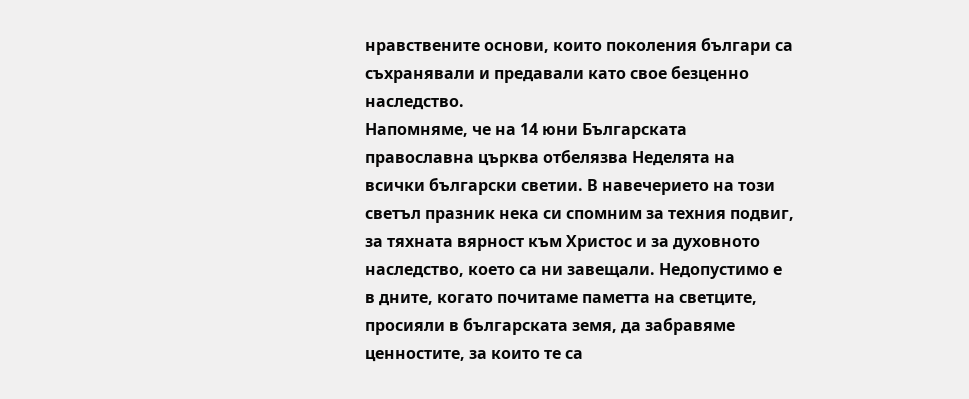нравствените основи, които поколения българи са съхранявали и предавали като свое безценно наследство.
Напомняме, че на 14 юни Българската православна църква отбелязва Неделята на всички български светии. В навечерието на този светъл празник нека си спомним за техния подвиг, за тяхната вярност към Христос и за духовното наследство, което са ни завещали. Недопустимо е в дните, когато почитаме паметта на светците, просияли в българската земя, да забравяме ценностите, за които те са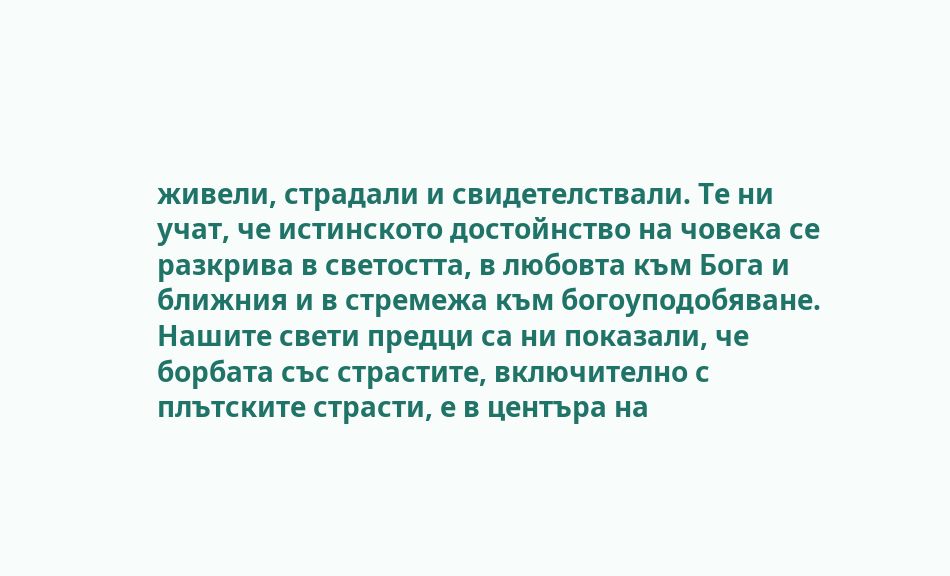живели, страдали и свидетелствали. Те ни учат, че истинското достойнство на човека се разкрива в светостта, в любовта към Бога и ближния и в стремежа към богоуподобяване. Нашите свети предци са ни показали, че борбата със страстите, включително с плътските страсти, е в центъра на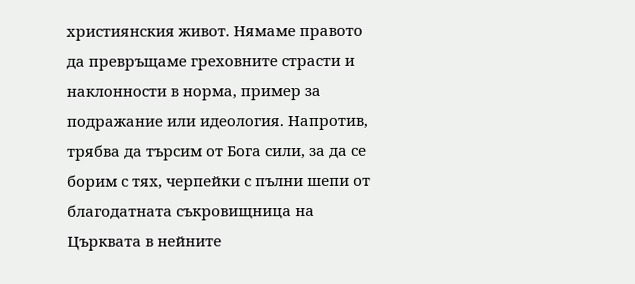християнския живот. Нямаме правото да превръщаме греховните страсти и наклонности в норма, пример за подражание или идеология. Напротив, трябва да търсим от Бога сили, за да се борим с тях, черпейки с пълни шепи от благодатната съкровищница на Църквата в нейните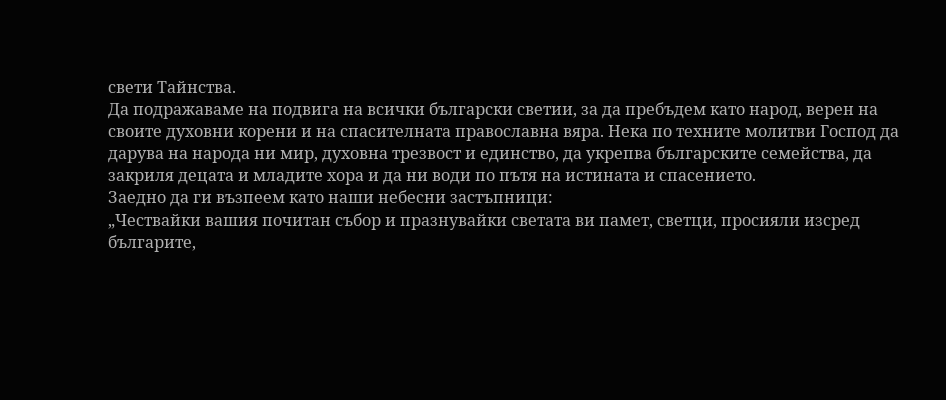свети Тайнства.
Да подражаваме на подвига на всички български светии, за да пребъдем като народ, верен на своите духовни корени и на спасителната православна вяра. Нека по техните молитви Господ да дарува на народа ни мир, духовна трезвост и единство, да укрепва българските семейства, да закриля децата и младите хора и да ни води по пътя на истината и спасението.
Заедно да ги възпеем като наши небесни застъпници:
„Чествайки вашия почитан събор и празнувайки светата ви памет, светци, просияли изсред българите,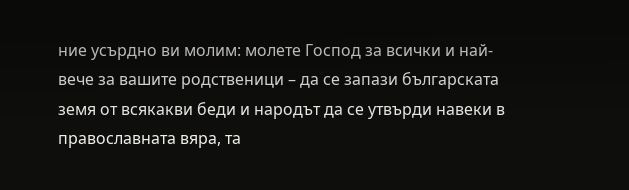ние усърдно ви молим: молете Господ за всички и най-вече за вашите родственици – да се запази българската земя от всякакви беди и народът да се утвърди навеки в православната вяра, та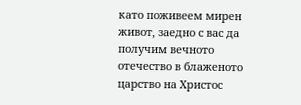като поживеем мирен живот, заедно с вас да получим вечното отечество в блаженото царство на Христос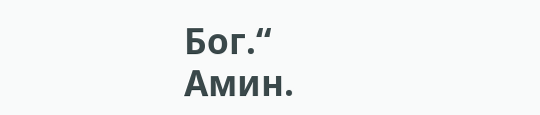Бог.“
Амин.